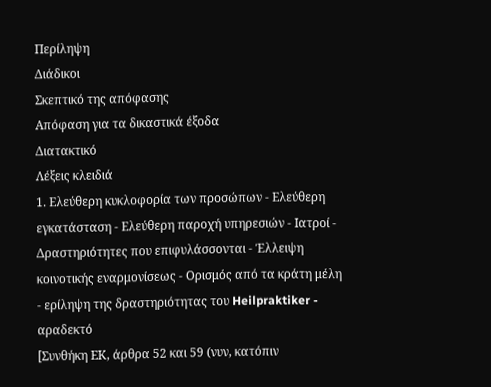Περίληψη
Διάδικοι
Σκεπτικό της απόφασης
Απόφαση για τα δικαστικά έξοδα
Διατακτικό
Λέξεις κλειδιά
1. Ελεύθερη κυκλοφορία των προσώπων - Ελεύθερη εγκατάσταση - Ελεύθερη παροχή υπηρεσιών - Ιατροί - Δραστηριότητες που επιφυλάσσονται - Έλλειψη κοινοτικής εναρμονίσεως - Ορισμός από τα κράτη μέλη - ερίληψη της δραστηριότητας του Heilpraktiker - αραδεκτό
[Συνθήκη ΕΚ, άρθρα 52 και 59 (νυν, κατόπιν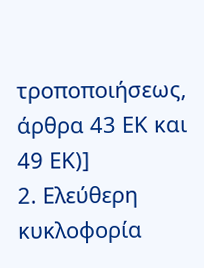τροποποιήσεως, άρθρα 43 ΕΚ και 49 ΕΚ)]
2. Ελεύθερη κυκλοφορία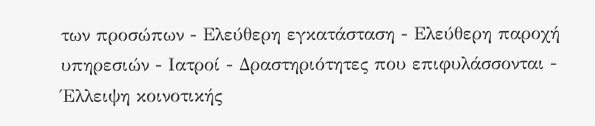των προσώπων - Ελεύθερη εγκατάσταση - Ελεύθερη παροχή υπηρεσιών - Ιατροί - Δραστηριότητες που επιφυλάσσονται - Έλλειψη κοινοτικής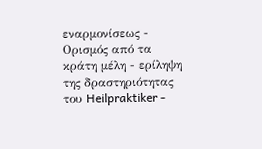εναρμονίσεως - Ορισμός από τα κράτη μέλη - ερίληψη της δραστηριότητας του Heilpraktiker -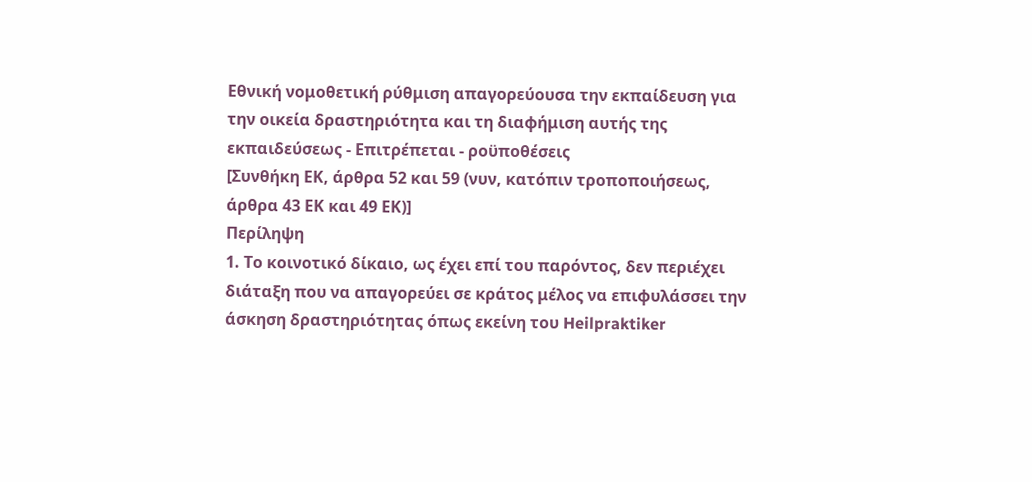Εθνική νομοθετική ρύθμιση απαγορεύουσα την εκπαίδευση για την οικεία δραστηριότητα και τη διαφήμιση αυτής της εκπαιδεύσεως - Επιτρέπεται - ροϋποθέσεις
[Συνθήκη ΕΚ, άρθρα 52 και 59 (νυν, κατόπιν τροποποιήσεως, άρθρα 43 ΕΚ και 49 ΕΚ)]
Περίληψη
1. Το κοινοτικό δίκαιο, ως έχει επί του παρόντος, δεν περιέχει διάταξη που να απαγορεύει σε κράτος μέλος να επιφυλάσσει την άσκηση δραστηριότητας όπως εκείνη του Heilpraktiker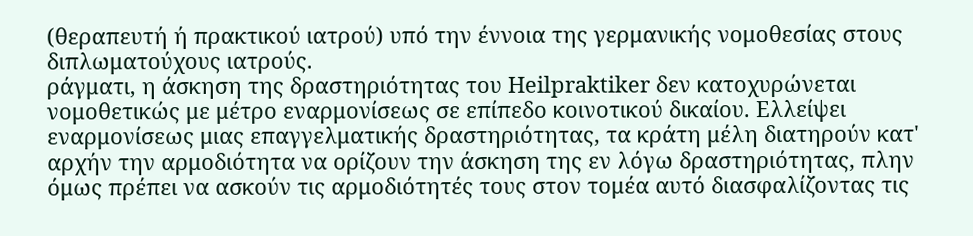(θεραπευτή ή πρακτικού ιατρού) υπό την έννοια της γερμανικής νομοθεσίας στους διπλωματούχους ιατρούς.
ράγματι, η άσκηση της δραστηριότητας του Heilpraktiker δεν κατοχυρώνεται νομοθετικώς με μέτρο εναρμονίσεως σε επίπεδο κοινοτικού δικαίου. Ελλείψει εναρμονίσεως μιας επαγγελματικής δραστηριότητας, τα κράτη μέλη διατηρούν κατ' αρχήν την αρμοδιότητα να ορίζουν την άσκηση της εν λόγω δραστηριότητας, πλην όμως πρέπει να ασκούν τις αρμοδιότητές τους στον τομέα αυτό διασφαλίζοντας τις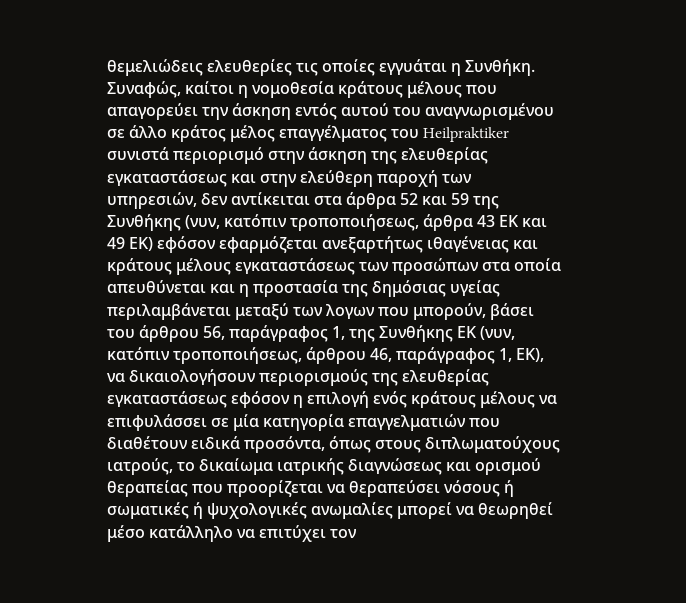θεμελιώδεις ελευθερίες τις οποίες εγγυάται η Συνθήκη.
Συναφώς, καίτοι η νομοθεσία κράτους μέλους που απαγορεύει την άσκηση εντός αυτού του αναγνωρισμένου σε άλλο κράτος μέλος επαγγέλματος του Heilpraktiker συνιστά περιορισμό στην άσκηση της ελευθερίας εγκαταστάσεως και στην ελεύθερη παροχή των υπηρεσιών, δεν αντίκειται στα άρθρα 52 και 59 της Συνθήκης (νυν, κατόπιν τροποποιήσεως, άρθρα 43 ΕΚ και 49 ΕΚ) εφόσον εφαρμόζεται ανεξαρτήτως ιθαγένειας και κράτους μέλους εγκαταστάσεως των προσώπων στα οποία απευθύνεται και η προστασία της δημόσιας υγείας περιλαμβάνεται μεταξύ των λογων που μπορούν, βάσει του άρθρου 56, παράγραφος 1, της Συνθήκης ΕΚ (νυν, κατόπιν τροποποιήσεως, άρθρου 46, παράγραφος 1, ΕΚ), να δικαιολογήσουν περιορισμούς της ελευθερίας εγκαταστάσεως εφόσον η επιλογή ενός κράτους μέλους να επιφυλάσσει σε μία κατηγορία επαγγελματιών που διαθέτουν ειδικά προσόντα, όπως στους διπλωματούχους ιατρούς, το δικαίωμα ιατρικής διαγνώσεως και ορισμού θεραπείας που προορίζεται να θεραπεύσει νόσους ή σωματικές ή ψυχολογικές ανωμαλίες μπορεί να θεωρηθεί μέσο κατάλληλο να επιτύχει τον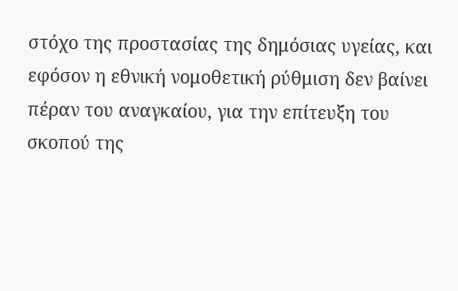στόχο της προστασίας της δημόσιας υγείας, και εφόσον η εθνική νομοθετική ρύθμιση δεν βαίνει πέραν του αναγκαίου, για την επίτευξη του σκοπού της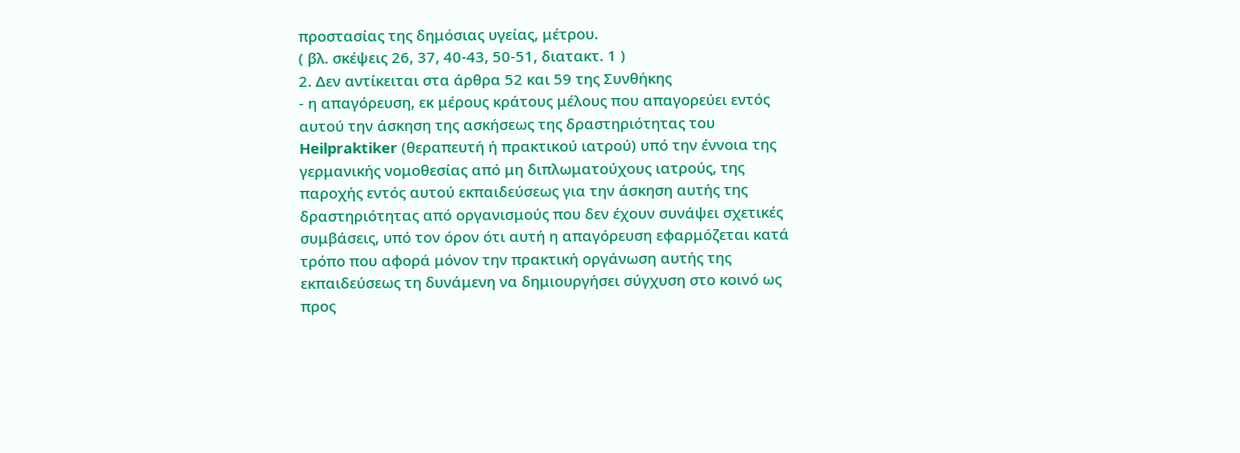προστασίας της δημόσιας υγείας, μέτρου.
( βλ. σκέψεις 26, 37, 40-43, 50-51, διατακτ. 1 )
2. Δεν αντίκειται στα άρθρα 52 και 59 της Συνθήκης
- η απαγόρευση, εκ μέρους κράτους μέλους που απαγορεύει εντός αυτού την άσκηση της ασκήσεως της δραστηριότητας του Heilpraktiker (θεραπευτή ή πρακτικού ιατρού) υπό την έννοια της γερμανικής νομοθεσίας από μη διπλωματούχους ιατρούς, της παροχής εντός αυτού εκπαιδεύσεως για την άσκηση αυτής της δραστηριότητας από οργανισμούς που δεν έχουν συνάψει σχετικές συμβάσεις, υπό τον όρον ότι αυτή η απαγόρευση εφαρμόζεται κατά τρόπο που αφορά μόνον την πρακτική οργάνωση αυτής της εκπαιδεύσεως τη δυνάμενη να δημιουργήσει σύγχυση στο κοινό ως προς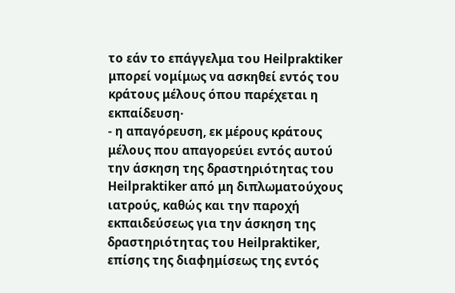το εάν το επάγγελμα του Heilpraktiker μπορεί νομίμως να ασκηθεί εντός του κράτους μέλους όπου παρέχεται η εκπαίδευση·
- η απαγόρευση, εκ μέρους κράτους μέλους που απαγορεύει εντός αυτού την άσκηση της δραστηριότητας του Heilpraktiker από μη διπλωματούχους ιατρούς, καθώς και την παροχή εκπαιδεύσεως για την άσκηση της δραστηριότητας του Heilpraktiker, επίσης της διαφημίσεως της εντός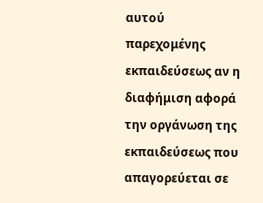αυτού παρεχομένης εκπαιδεύσεως αν η διαφήμιση αφορά την οργάνωση της εκπαιδεύσεως που απαγορεύεται σε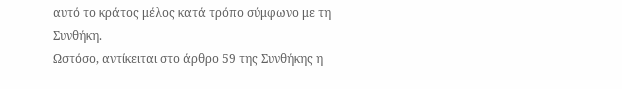αυτό το κράτος μέλος κατά τρόπο σύμφωνο με τη Συνθήκη.
Ωστόσο, αντίκειται στο άρθρο 59 της Συνθήκης η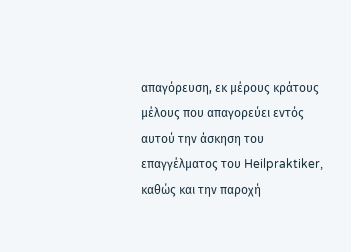απαγόρευση, εκ μέρους κράτους μέλους που απαγορεύει εντός αυτού την άσκηση του επαγγέλματος του Heilpraktiker, καθώς και την παροχή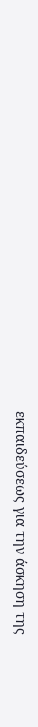εκπαιδεύσεως για την άσκηση της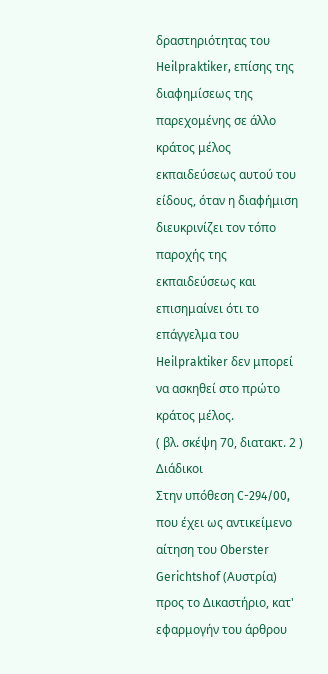δραστηριότητας του Heilpraktiker, επίσης της διαφημίσεως της παρεχομένης σε άλλο κράτος μέλος εκπαιδεύσεως αυτού του είδους, όταν η διαφήμιση διευκρινίζει τον τόπο παροχής της εκπαιδεύσεως και επισημαίνει ότι το επάγγελμα του Heilpraktiker δεν μπορεί να ασκηθεί στο πρώτο κράτος μέλος.
( βλ. σκέψη 70, διατακτ. 2 )
Διάδικοι
Στην υπόθεση C-294/00,
που έχει ως αντικείμενο αίτηση του Oberster Gerichtshof (Αυστρία) προς το Δικαστήριο, κατ' εφαρμογήν του άρθρου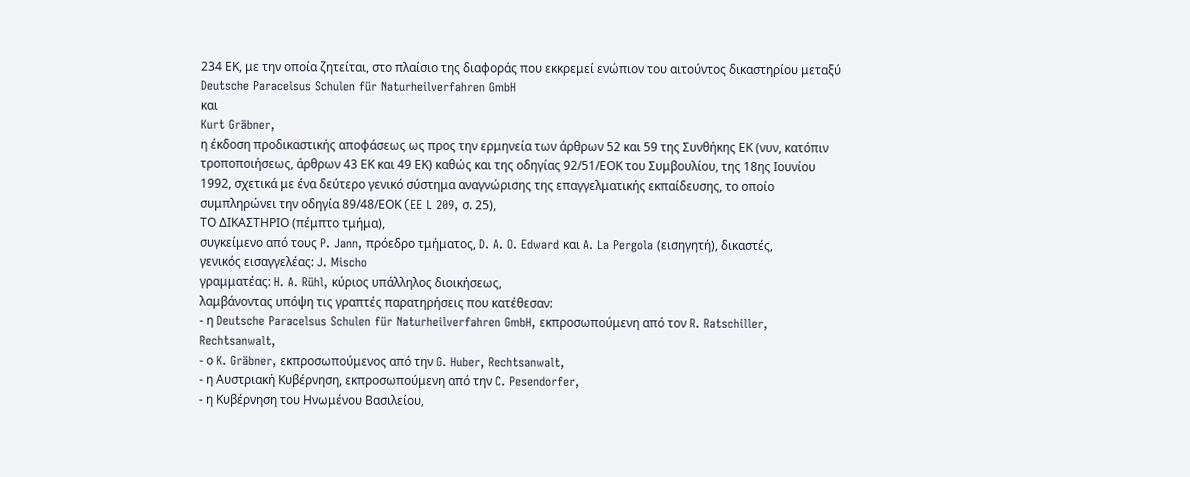234 ΕΚ, με την οποία ζητείται, στο πλαίσιο της διαφοράς που εκκρεμεί ενώπιον του αιτούντος δικαστηρίου μεταξύ
Deutsche Paracelsus Schulen für Naturheilverfahren GmbH
και
Kurt Gräbner,
η έκδοση προδικαστικής αποφάσεως ως προς την ερμηνεία των άρθρων 52 και 59 της Συνθήκης ΕΚ (νυν, κατόπιν τροποποιήσεως, άρθρων 43 ΕΚ και 49 ΕΚ) καθώς και της οδηγίας 92/51/ΕΟΚ του Συμβουλίου, της 18ης Ιουνίου 1992, σχετικά με ένα δεύτερο γενικό σύστημα αναγνώρισης της επαγγελματικής εκπαίδευσης, το οποίο συμπληρώνει την οδηγία 89/48/ΕΟΚ (EE L 209, σ. 25),
ΤΟ ΔΙΚΑΣΤΗΡΙΟ (πέμπτο τμήμα),
συγκείμενο από τους P. Jann, πρόεδρο τμήματος, D. A. O. Edward και A. La Pergola (εισηγητή), δικαστές,
γενικός εισαγγελέας: J. Mischo
γραμματέας: H. A. Rühl, κύριος υπάλληλος διοικήσεως,
λαμβάνοντας υπόψη τις γραπτές παρατηρήσεις που κατέθεσαν:
- η Deutsche Paracelsus Schulen für Naturheilverfahren GmbH, εκπροσωπούμενη από τον R. Ratschiller, Rechtsanwalt,
- ο K. Gräbner, εκπροσωπούμενος από την G. Huber, Rechtsanwalt,
- η Αυστριακή Κυβέρνηση, εκπροσωπούμενη από την C. Pesendorfer,
- η Κυβέρνηση του Ηνωμένου Βασιλείου,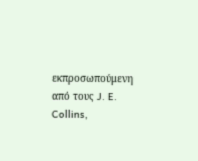εκπροσωπούμενη από τους J. E. Collins,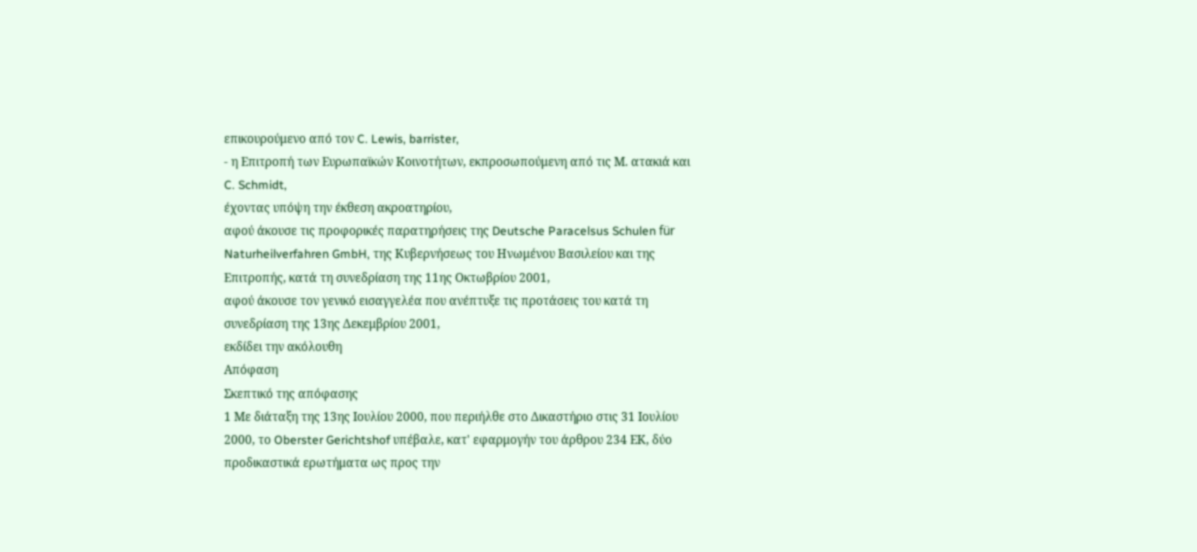επικουρούμενο από τον C. Lewis, barrister,
- η Επιτροπή των Ευρωπαϊκών Κοινοτήτων, εκπροσωπούμενη από τις Μ. ατακιά και C. Schmidt,
έχοντας υπόψη την έκθεση ακροατηρίου,
αφού άκουσε τις προφορικές παρατηρήσεις της Deutsche Paracelsus Schulen für Naturheilverfahren GmbH, της Κυβερνήσεως του Ηνωμένου Βασιλείου και της Επιτροπής, κατά τη συνεδρίαση της 11ης Οκτωβρίου 2001,
αφού άκουσε τον γενικό εισαγγελέα που ανέπτυξε τις προτάσεις του κατά τη συνεδρίαση της 13ης Δεκεμβρίου 2001,
εκδίδει την ακόλουθη
Απόφαση
Σκεπτικό της απόφασης
1 Με διάταξη της 13ης Ιουλίου 2000, που περιήλθε στο Δικαστήριο στις 31 Ιουλίου 2000, το Oberster Gerichtshof υπέβαλε, κατ' εφαρμογήν του άρθρου 234 ΕΚ, δύο προδικαστικά ερωτήματα ως προς την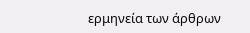ερμηνεία των άρθρων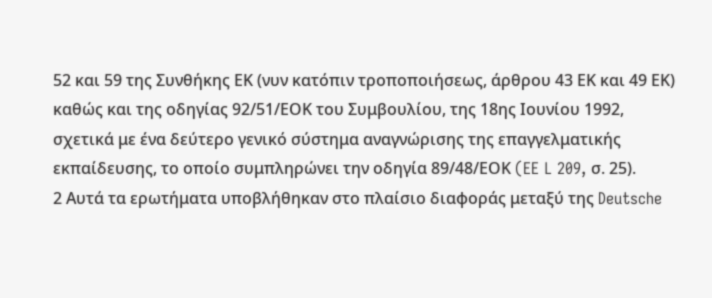52 και 59 της Συνθήκης ΕΚ (νυν κατόπιν τροποποιήσεως, άρθρου 43 ΕΚ και 49 ΕΚ) καθώς και της οδηγίας 92/51/ΕΟΚ του Συμβουλίου, της 18ης Ιουνίου 1992, σχετικά με ένα δεύτερο γενικό σύστημα αναγνώρισης της επαγγελματικής εκπαίδευσης, το οποίο συμπληρώνει την οδηγία 89/48/ΕΟΚ (EE L 209, σ. 25).
2 Αυτά τα ερωτήματα υποβλήθηκαν στο πλαίσιο διαφοράς μεταξύ της Deutsche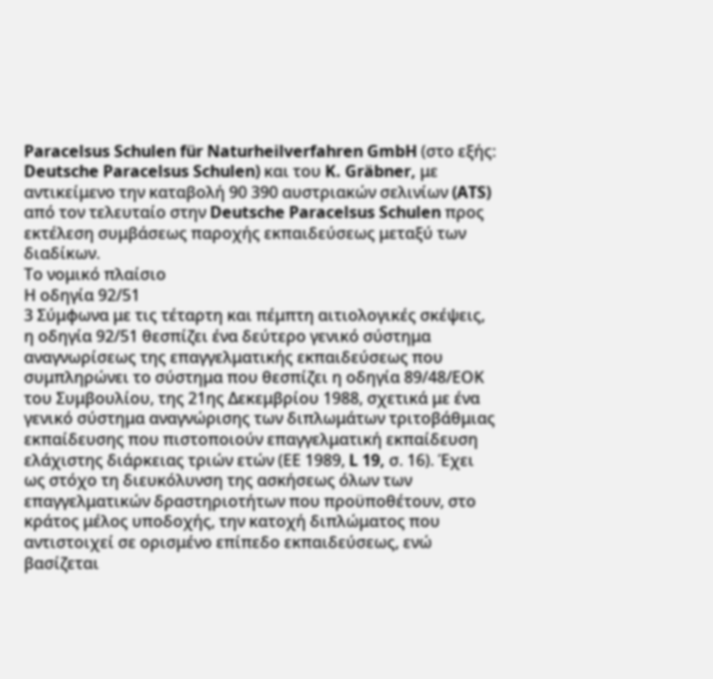Paracelsus Schulen für Naturheilverfahren GmbH (στο εξής: Deutsche Paracelsus Schulen) και του K. Gräbner, με αντικείμενο την καταβολή 90 390 αυστριακών σελινίων (ATS) από τον τελευταίο στην Deutsche Paracelsus Schulen προς εκτέλεση συμβάσεως παροχής εκπαιδεύσεως μεταξύ των διαδίκων.
Το νομικό πλαίσιο
Η οδηγία 92/51
3 Σύμφωνα με τις τέταρτη και πέμπτη αιτιολογικές σκέψεις, η οδηγία 92/51 θεσπίζει ένα δεύτερο γενικό σύστημα αναγνωρίσεως της επαγγελματικής εκπαιδεύσεως που συμπληρώνει το σύστημα που θεσπίζει η οδηγία 89/48/ΕΟΚ του Συμβουλίου, της 21ης Δεκεμβρίου 1988, σχετικά με ένα γενικό σύστημα αναγνώρισης των διπλωμάτων τριτοβάθμιας εκπαίδευσης που πιστοποιούν επαγγελματική εκπαίδευση ελάχιστης διάρκειας τριών ετών (ΕΕ 1989, L 19, σ. 16). Έχει ως στόχο τη διευκόλυνση της ασκήσεως όλων των επαγγελματικών δραστηριοτήτων που προϋποθέτουν, στο κράτος μέλος υποδοχής, την κατοχή διπλώματος που αντιστοιχεί σε ορισμένο επίπεδο εκπαιδεύσεως, ενώ βασίζεται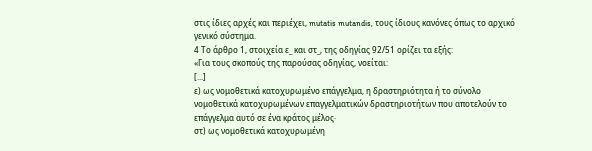στις ίδιες αρχές και περιέχει, mutatis mutandis, τους ίδιους κανόνες όπως το αρχικό γενικό σύστημα.
4 Το άρθρο 1, στοιχεία ε_ και στ_, της οδηγίας 92/51 ορίζει τα εξής:
«Για τους σκοπούς της παρούσας οδηγίας, νοείται:
[...]
ε) ως νομοθετικά κατοχυρωμένο επάγγελμα, η δραστηριότητα ή το σύνολο νομοθετικά κατοχυρωμένων επαγγελματικών δραστηριοτήτων που αποτελούν το επάγγελμα αυτό σε ένα κράτος μέλος·
στ) ως νομοθετικά κατοχυρωμένη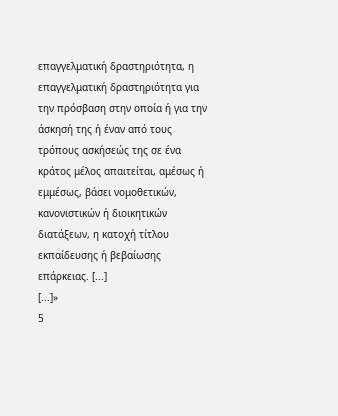επαγγελματική δραστηριότητα, η επαγγελματική δραστηριότητα για την πρόσβαση στην οποία ή για την άσκησή της ή έναν από τους τρόπους ασκήσεώς της σε ένα κράτος μέλος απαιτείται, αμέσως ή εμμέσως, βάσει νομοθετικών, κανονιστικών ή διοικητικών διατάξεων, η κατοχή τίτλου εκπαίδευσης ή βεβαίωσης επάρκειας. [...]
[...]»
5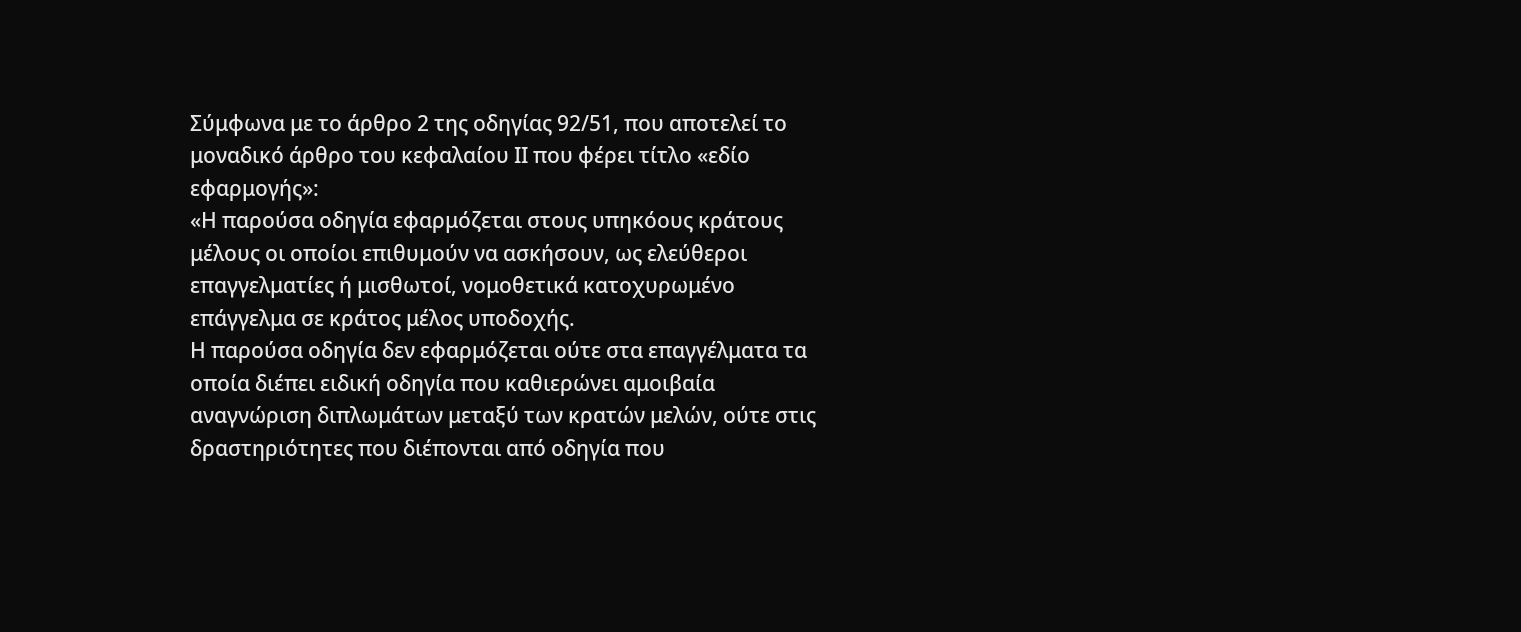Σύμφωνα με το άρθρο 2 της οδηγίας 92/51, που αποτελεί το μοναδικό άρθρο του κεφαλαίου ΙΙ που φέρει τίτλο «εδίο εφαρμογής»:
«Η παρούσα οδηγία εφαρμόζεται στους υπηκόους κράτους μέλους οι οποίοι επιθυμούν να ασκήσουν, ως ελεύθεροι επαγγελματίες ή μισθωτοί, νομοθετικά κατοχυρωμένο επάγγελμα σε κράτος μέλος υποδοχής.
Η παρούσα οδηγία δεν εφαρμόζεται ούτε στα επαγγέλματα τα οποία διέπει ειδική οδηγία που καθιερώνει αμοιβαία αναγνώριση διπλωμάτων μεταξύ των κρατών μελών, ούτε στις δραστηριότητες που διέπονται από οδηγία που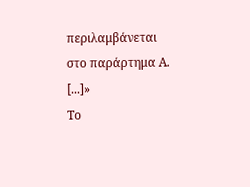περιλαμβάνεται στο παράρτημα Α.
[...]»
Το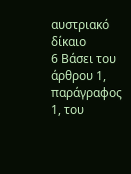αυστριακό δίκαιο
6 Βάσει του άρθρου 1, παράγραφος 1, του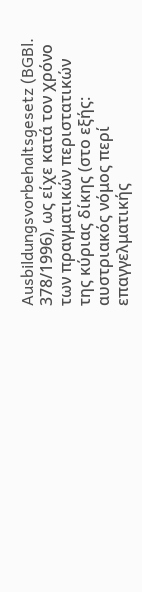Ausbildungsvorbehaltsgesetz (BGBl. 378/1996), ως είχε κατά τον χρόνο των πραγματικών περιστατικών της κύριας δίκης (στο εξής: αυστριακός νόμος περί επαγγελματικής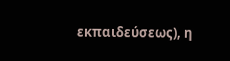εκπαιδεύσεως), η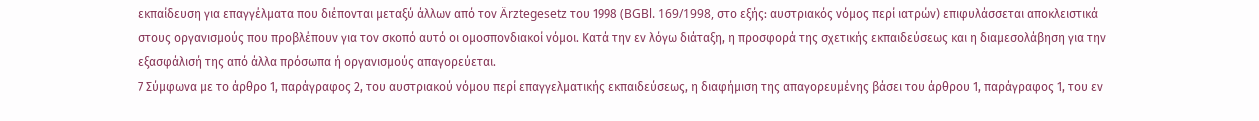εκπαίδευση για επαγγέλματα που διέπονται μεταξύ άλλων από τον Ärztegesetz του 1998 (BGBl. 169/1998, στο εξής: αυστριακός νόμος περί ιατρών) επιφυλάσσεται αποκλειστικά στους οργανισμούς που προβλέπουν για τον σκοπό αυτό οι ομοσπονδιακοί νόμοι. Κατά την εν λόγω διάταξη, η προσφορά της σχετικής εκπαιδεύσεως και η διαμεσολάβηση για την εξασφάλισή της από άλλα πρόσωπα ή οργανισμούς απαγορεύεται.
7 Σύμφωνα με το άρθρο 1, παράγραφος 2, του αυστριακού νόμου περί επαγγελματικής εκπαιδεύσεως, η διαφήμιση της απαγορευμένης βάσει του άρθρου 1, παράγραφος 1, του εν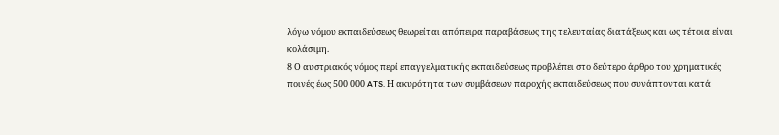λόγω νόμου εκπαιδεύσεως θεωρείται απόπειρα παραβάσεως της τελευταίας διατάξεως και ως τέτοια είναι κολάσιμη.
8 Ο αυστριακός νόμος περί επαγγελματικής εκπαιδεύσεως προβλέπει στο δεύτερο άρθρο του χρηματικές ποινές έως 500 000 ATS. Η ακυρότητα των συμβάσεων παροχής εκπαιδεύσεως που συνάπτονται κατά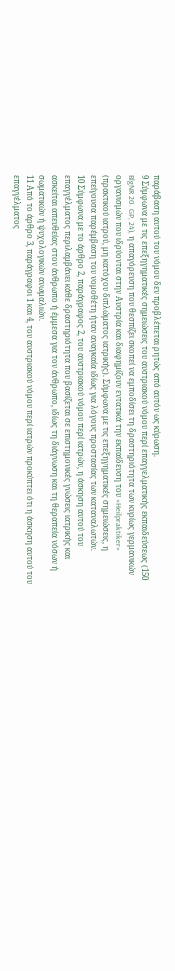παράβαση αυτού του νόμου δεν προβλέπεται ρητώς από αυτόν ως κύρωση.
9 Σύμφωνα με τις επεξηγηματικές σημειώσεις του αυστριακού νόμου περί επαγγελματικής εκπαιδεύσεως (150 BlgNR 20. GP, 24), η απαγόρευση που θεσπίζει σκοπεί να εμποδίσει τη δραστηριότητα των κυρίως γερμανικών οργανισμών που ιδρύονται στην Αυστρία και διαφημίζουν εντατικά την εκπαίδευση του «Heilpraktiker» (πρακτικού ιατρού, μη κατόχου διπλώματος ιατρικής). Σύμφωνα με τις επεξηγηματικές σημειώσεις, η επείγουσα παρέμβαση του νομοθέτη ήταν αναγκαία ιδίως για λόγους προστασίας των καταναλωτών.
10 Σύμφωνα με το άρθρο 2, παράγραφος 2, του αυστριακού νόμου περί ιατρών, η άσκηση αυτού του επαγγέλματος περιλαμβάνει κάθε δραστηριότητα που βασίζεται σε επιστημονικές γνώσεις ιατρικής και ασκείται απευθείας στον άνθρωπο ή έμμεσα για τον άνθρωπο, ιδίως τη διάγνωση και τη θεραπεία νόσων ή σωματικών ή ψυχολογικών ανωμαλιών.
11 Από το άρθρο 3, παράγραφοι 1 και 4, του αυστριακού νόμου περί ιατρών προκύπτει ότι η άσκηση αυτού του επαγγέλματος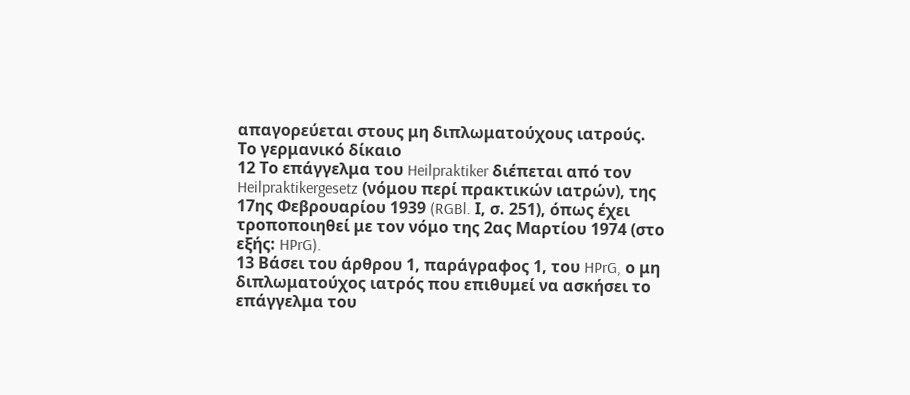απαγορεύεται στους μη διπλωματούχους ιατρούς.
Το γερμανικό δίκαιο
12 Το επάγγελμα του Heilpraktiker διέπεται από τον Heilpraktikergesetz (νόμου περί πρακτικών ιατρών), της 17ης Φεβρουαρίου 1939 (RGBl. Ι, σ. 251), όπως έχει τροποποιηθεί με τον νόμο της 2ας Μαρτίου 1974 (στο εξής: HPrG).
13 Βάσει του άρθρου 1, παράγραφος 1, του HPrG, ο μη διπλωματούχος ιατρός που επιθυμεί να ασκήσει το επάγγελμα του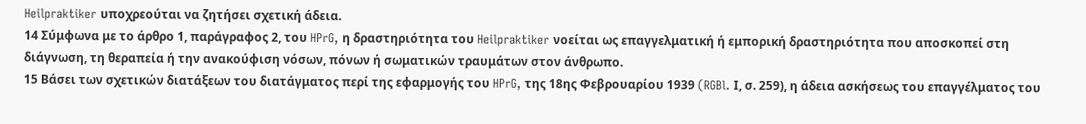Heilpraktiker υποχρεούται να ζητήσει σχετική άδεια.
14 Σύμφωνα με το άρθρο 1, παράγραφος 2, του HPrG, η δραστηριότητα του Heilpraktiker νοείται ως επαγγελματική ή εμπορική δραστηριότητα που αποσκοπεί στη διάγνωση, τη θεραπεία ή την ανακούφιση νόσων, πόνων ή σωματικών τραυμάτων στον άνθρωπο.
15 Βάσει των σχετικών διατάξεων του διατάγματος περί της εφαρμογής του HPrG, της 18ης Φεβρουαρίου 1939 (RGBl. Ι, σ. 259), η άδεια ασκήσεως του επαγγέλματος του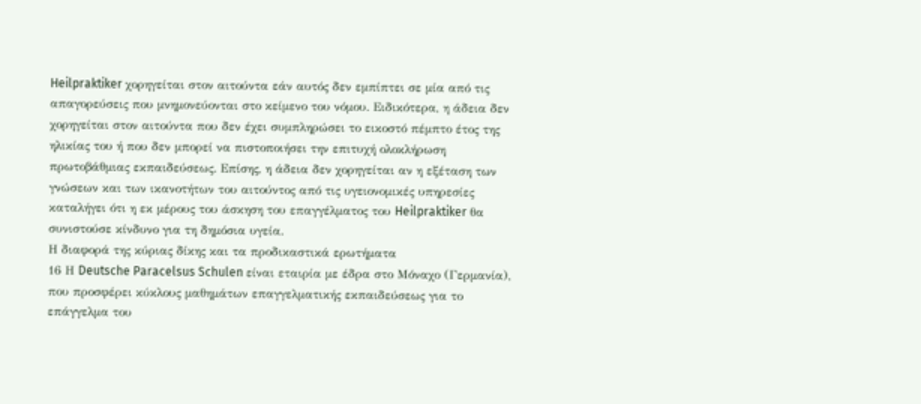Heilpraktiker χορηγείται στον αιτούντα εάν αυτός δεν εμπίπτει σε μία από τις απαγορεύσεις που μνημονεύονται στο κείμενο του νόμου. Ειδικότερα, η άδεια δεν χορηγείται στον αιτούντα που δεν έχει συμπληρώσει το εικοστό πέμπτο έτος της ηλικίας του ή που δεν μπορεί να πιστοποιήσει την επιτυχή ολοκλήρωση πρωτοβάθμιας εκπαιδεύσεως. Επίσης, η άδεια δεν χορηγείται αν η εξέταση των γνώσεων και των ικανοτήτων του αιτούντος από τις υγειονομικές υπηρεσίες καταλήγει ότι η εκ μέρους του άσκηση του επαγγέλματος του Heilpraktiker θα συνιστούσε κίνδυνο για τη δημόσια υγεία.
Η διαφορά της κύριας δίκης και τα προδικαστικά ερωτήματα
16 Η Deutsche Paracelsus Schulen είναι εταιρία με έδρα στο Μόναχο (Γερμανία), που προσφέρει κύκλους μαθημάτων επαγγελματικής εκπαιδεύσεως για το επάγγελμα του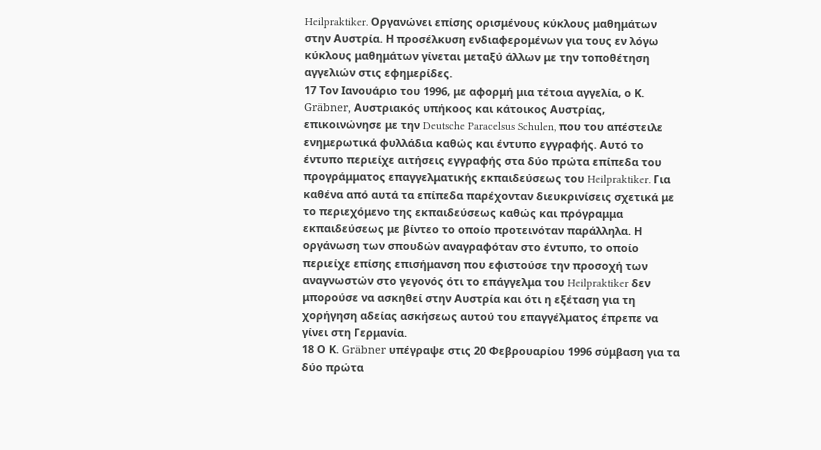Heilpraktiker. Οργανώνει επίσης ορισμένους κύκλους μαθημάτων στην Αυστρία. Η προσέλκυση ενδιαφερομένων για τους εν λόγω κύκλους μαθημάτων γίνεται μεταξύ άλλων με την τοποθέτηση αγγελιών στις εφημερίδες.
17 Τον Ιανουάριο του 1996, με αφορμή μια τέτοια αγγελία, ο Κ. Gräbner, Αυστριακός υπήκοος και κάτοικος Αυστρίας, επικοινώνησε με την Deutsche Paracelsus Schulen, που του απέστειλε ενημερωτικά φυλλάδια καθώς και έντυπο εγγραφής. Αυτό το έντυπο περιείχε αιτήσεις εγγραφής στα δύο πρώτα επίπεδα του προγράμματος επαγγελματικής εκπαιδεύσεως του Heilpraktiker. Για καθένα από αυτά τα επίπεδα παρέχονταν διευκρινίσεις σχετικά με το περιεχόμενο της εκπαιδεύσεως καθώς και πρόγραμμα εκπαιδεύσεως με βίντεο το οποίο προτεινόταν παράλληλα. Η οργάνωση των σπουδών αναγραφόταν στο έντυπο, το οποίο περιείχε επίσης επισήμανση που εφιστούσε την προσοχή των αναγνωστών στο γεγονός ότι το επάγγελμα του Heilpraktiker δεν μπορούσε να ασκηθεί στην Αυστρία και ότι η εξέταση για τη χορήγηση αδείας ασκήσεως αυτού του επαγγέλματος έπρεπε να γίνει στη Γερμανία.
18 Ο Κ. Gräbner υπέγραψε στις 20 Φεβρουαρίου 1996 σύμβαση για τα δύο πρώτα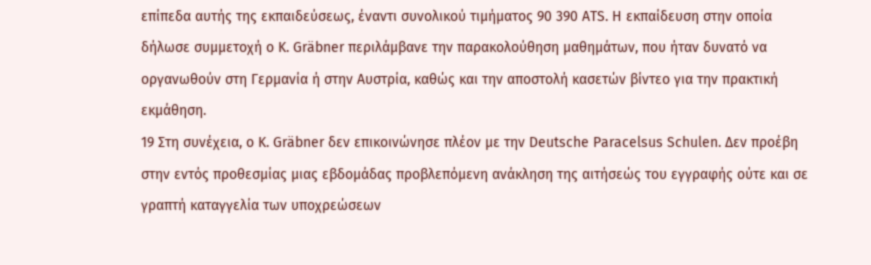επίπεδα αυτής της εκπαιδεύσεως, έναντι συνολικού τιμήματος 90 390 ATS. Η εκπαίδευση στην οποία δήλωσε συμμετοχή ο Κ. Gräbner περιλάμβανε την παρακολούθηση μαθημάτων, που ήταν δυνατό να οργανωθούν στη Γερμανία ή στην Αυστρία, καθώς και την αποστολή κασετών βίντεο για την πρακτική εκμάθηση.
19 Στη συνέχεια, ο Κ. Gräbner δεν επικοινώνησε πλέον με την Deutsche Paracelsus Schulen. Δεν προέβη στην εντός προθεσμίας μιας εβδομάδας προβλεπόμενη ανάκληση της αιτήσεώς του εγγραφής ούτε και σε γραπτή καταγγελία των υποχρεώσεων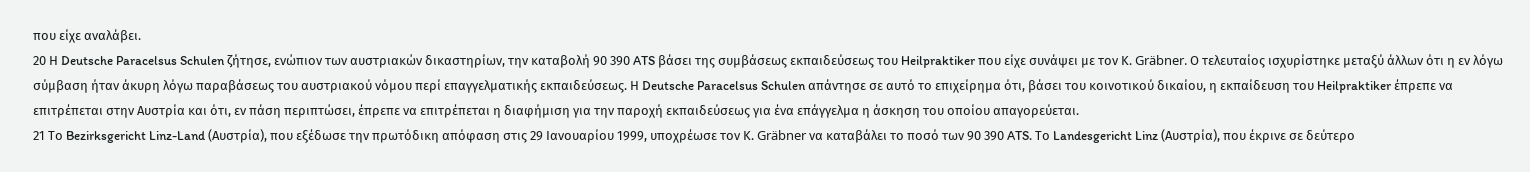που είχε αναλάβει.
20 Η Deutsche Paracelsus Schulen ζήτησε, ενώπιον των αυστριακών δικαστηρίων, την καταβολή 90 390 ATS βάσει της συμβάσεως εκπαιδεύσεως του Heilpraktiker που είχε συνάψει με τον Κ. Gräbner. Ο τελευταίος ισχυρίστηκε μεταξύ άλλων ότι η εν λόγω σύμβαση ήταν άκυρη λόγω παραβάσεως του αυστριακού νόμου περί επαγγελματικής εκπαιδεύσεως. Η Deutsche Paracelsus Schulen απάντησε σε αυτό το επιχείρημα ότι, βάσει του κοινοτικού δικαίου, η εκπαίδευση του Heilpraktiker έπρεπε να επιτρέπεται στην Αυστρία και ότι, εν πάση περιπτώσει, έπρεπε να επιτρέπεται η διαφήμιση για την παροχή εκπαιδεύσεως για ένα επάγγελμα η άσκηση του οποίου απαγορεύεται.
21 Το Bezirksgericht Linz-Land (Αυστρία), που εξέδωσε την πρωτόδικη απόφαση στις 29 Ιανουαρίου 1999, υποχρέωσε τον Κ. Gräbner να καταβάλει το ποσό των 90 390 ATS. Το Landesgericht Linz (Αυστρία), που έκρινε σε δεύτερο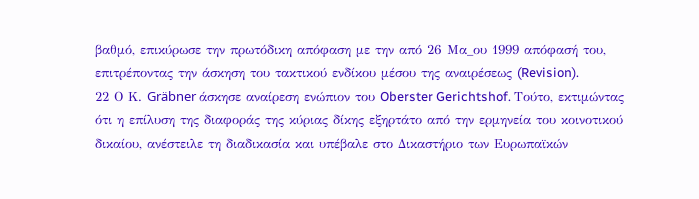βαθμό, επικύρωσε την πρωτόδικη απόφαση με την από 26 Μα_ου 1999 απόφασή του, επιτρέποντας την άσκηση του τακτικού ενδίκου μέσου της αναιρέσεως (Revision).
22 Ο Κ. Gräbner άσκησε αναίρεση ενώπιον του Oberster Gerichtshof. Τούτο, εκτιμώντας ότι η επίλυση της διαφοράς της κύριας δίκης εξηρτάτο από την ερμηνεία του κοινοτικού δικαίου, ανέστειλε τη διαδικασία και υπέβαλε στο Δικαστήριο των Ευρωπαϊκών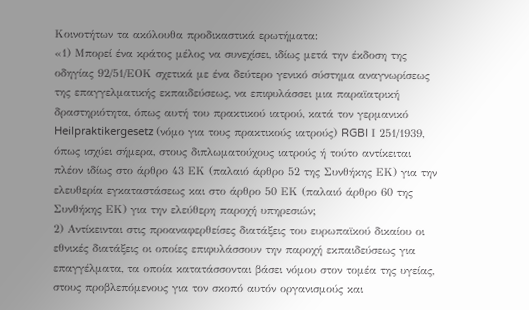Κοινοτήτων τα ακόλουθα προδικαστικά ερωτήματα:
«1) Μπορεί ένα κράτος μέλος να συνεχίσει, ιδίως μετά την έκδοση της οδηγίας 92/51/ΕΟΚ σχετικά με ένα δεύτερο γενικό σύστημα αναγνωρίσεως της επαγγελματικής εκπαιδεύσεως, να επιφυλάσσει μια παραϊατρική δραστηριότητα, όπως αυτή του πρακτικού ιατρού, κατά τον γερμανικό Heilpraktikergesetz (νόμο για τους πρακτικούς ιατρούς) RGBl Ι 251/1939, όπως ισχύει σήμερα, στους διπλωματούχους ιατρούς ή τούτο αντίκειται πλέον ιδίως στο άρθρο 43 ΕΚ (παλαιό άρθρο 52 της Συνθήκης ΕΚ) για την ελευθερία εγκαταστάσεως και στο άρθρο 50 ΕΚ (παλαιό άρθρο 60 της Συνθήκης ΕΚ) για την ελεύθερη παροχή υπηρεσιών;
2) Αντίκεινται στις προαναφερθείσες διατάξεις του ευρωπαϊκού δικαίου οι εθνικές διατάξεις οι οποίες επιφυλάσσουν την παροχή εκπαιδεύσεως για επαγγέλματα, τα οποία κατατάσσονται βάσει νόμου στον τομέα της υγείας, στους προβλεπόμενους για τον σκοπό αυτόν οργανισμούς και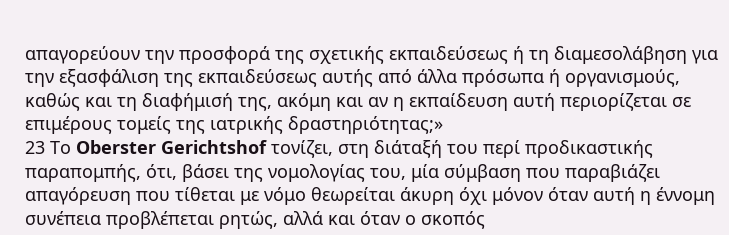απαγορεύουν την προσφορά της σχετικής εκπαιδεύσεως ή τη διαμεσολάβηση για την εξασφάλιση της εκπαιδεύσεως αυτής από άλλα πρόσωπα ή οργανισμούς, καθώς και τη διαφήμισή της, ακόμη και αν η εκπαίδευση αυτή περιορίζεται σε επιμέρους τομείς της ιατρικής δραστηριότητας;»
23 Το Oberster Gerichtshof τονίζει, στη διάταξή του περί προδικαστικής παραπομπής, ότι, βάσει της νομολογίας του, μία σύμβαση που παραβιάζει απαγόρευση που τίθεται με νόμο θεωρείται άκυρη όχι μόνον όταν αυτή η έννομη συνέπεια προβλέπεται ρητώς, αλλά και όταν ο σκοπός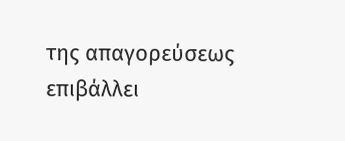της απαγορεύσεως επιβάλλει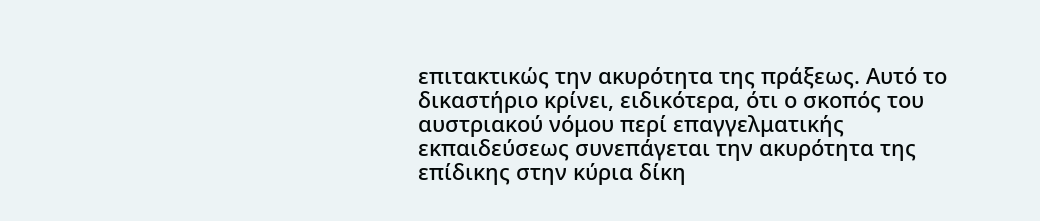επιτακτικώς την ακυρότητα της πράξεως. Αυτό το δικαστήριο κρίνει, ειδικότερα, ότι ο σκοπός του αυστριακού νόμου περί επαγγελματικής εκπαιδεύσεως συνεπάγεται την ακυρότητα της επίδικης στην κύρια δίκη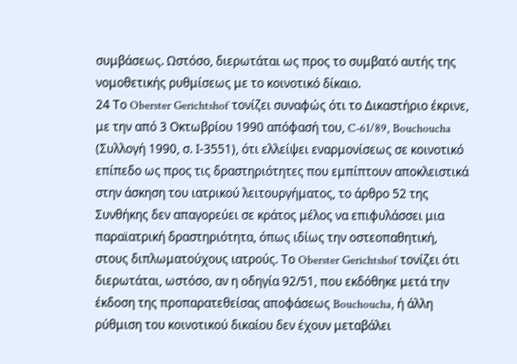συμβάσεως. Ωστόσο, διερωτάται ως προς το συμβατό αυτής της νομοθετικής ρυθμίσεως με το κοινοτικό δίκαιο.
24 Το Oberster Gerichtshof τονίζει συναφώς ότι το Δικαστήριο έκρινε, με την από 3 Οκτωβρίου 1990 απόφασή του, C-61/89, Bouchoucha (Συλλογή 1990, σ. Ι-3551), ότι ελλείψει εναρμονίσεως σε κοινοτικό επίπεδο ως προς τις δραστηριότητες που εμπίπτουν αποκλειστικά στην άσκηση του ιατρικού λειτουργήματος, το άρθρο 52 της Συνθήκης δεν απαγορεύει σε κράτος μέλος να επιφυλάσσει μια παραϊατρική δραστηριότητα, όπως ιδίως την οστεοπαθητική, στους διπλωματούχους ιατρούς. Το Oberster Gerichtshof τονίζει ότι διερωτάται, ωστόσο, αν η οδηγία 92/51, που εκδόθηκε μετά την έκδοση της προπαρατεθείσας αποφάσεως Bouchoucha, ή άλλη ρύθμιση του κοινοτικού δικαίου δεν έχουν μεταβάλει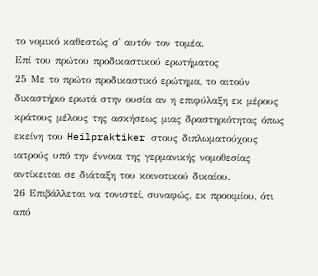το νομικό καθεστώς σ' αυτόν τον τομέα.
Επί του πρώτου προδικαστικού ερωτήματος
25 Με το πρώτο προδικαστικό ερώτημα, το αιτούν δικαστήριο ερωτά στην ουσία αν η επιφύλαξη εκ μέρους κράτους μέλους της ασκήσεως μιας δραστηριότητας όπως εκείνη του Heilpraktiker στους διπλωματούχους ιατρούς υπό την έννοια της γερμανικής νομοθεσίας αντίκειται σε διάταξη του κοινοτικού δικαίου.
26 Επιβάλλεται να τονιστεί, συναφώς, εκ προοιμίου, ότι από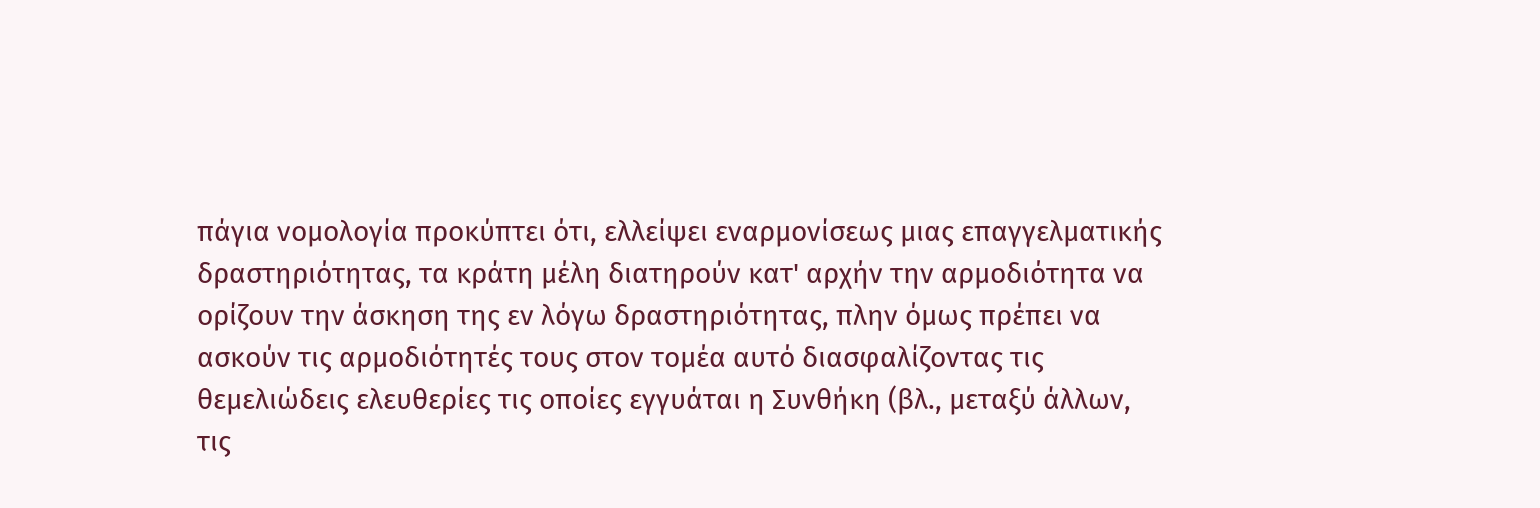πάγια νομολογία προκύπτει ότι, ελλείψει εναρμονίσεως μιας επαγγελματικής δραστηριότητας, τα κράτη μέλη διατηρούν κατ' αρχήν την αρμοδιότητα να ορίζουν την άσκηση της εν λόγω δραστηριότητας, πλην όμως πρέπει να ασκούν τις αρμοδιότητές τους στον τομέα αυτό διασφαλίζοντας τις θεμελιώδεις ελευθερίες τις οποίες εγγυάται η Συνθήκη (βλ., μεταξύ άλλων, τις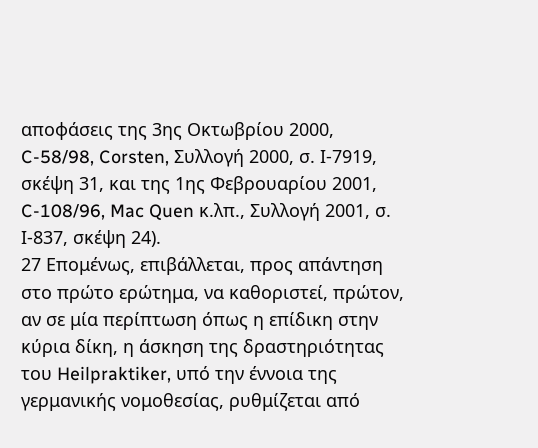αποφάσεις της 3ης Οκτωβρίου 2000, C-58/98, Corsten, Συλλογή 2000, σ. Ι-7919, σκέψη 31, και της 1ης Φεβρουαρίου 2001, C-108/96, Mac Quen κ.λπ., Συλλογή 2001, σ. Ι-837, σκέψη 24).
27 Επομένως, επιβάλλεται, προς απάντηση στο πρώτο ερώτημα, να καθοριστεί, πρώτον, αν σε μία περίπτωση όπως η επίδικη στην κύρια δίκη, η άσκηση της δραστηριότητας του Heilpraktiker, υπό την έννοια της γερμανικής νομοθεσίας, ρυθμίζεται από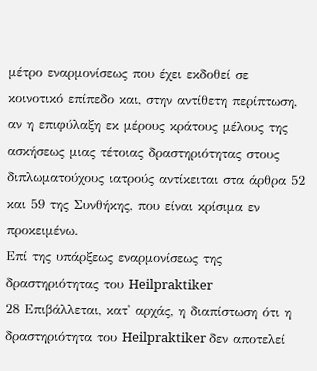μέτρο εναρμονίσεως που έχει εκδοθεί σε κοινοτικό επίπεδο και, στην αντίθετη περίπτωση, αν η επιφύλαξη εκ μέρους κράτους μέλους της ασκήσεως μιας τέτοιας δραστηριότητας στους διπλωματούχους ιατρούς αντίκειται στα άρθρα 52 και 59 της Συνθήκης, που είναι κρίσιμα εν προκειμένω.
Επί της υπάρξεως εναρμονίσεως της δραστηριότητας του Heilpraktiker
28 Επιβάλλεται, κατ' αρχάς, η διαπίστωση ότι η δραστηριότητα του Heilpraktiker δεν αποτελεί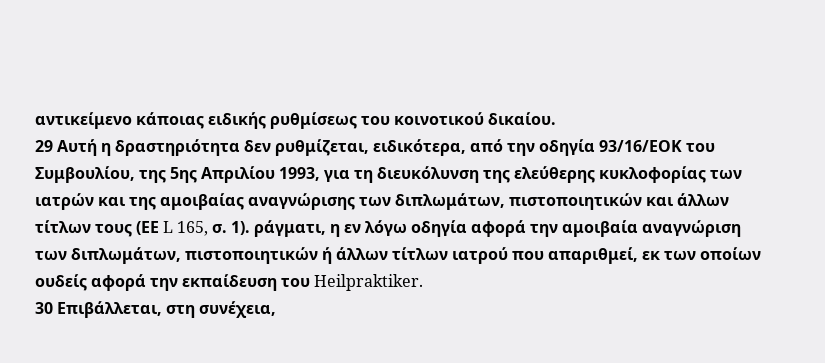αντικείμενο κάποιας ειδικής ρυθμίσεως του κοινοτικού δικαίου.
29 Αυτή η δραστηριότητα δεν ρυθμίζεται, ειδικότερα, από την οδηγία 93/16/ΕΟΚ του Συμβουλίου, της 5ης Απριλίου 1993, για τη διευκόλυνση της ελεύθερης κυκλοφορίας των ιατρών και της αμοιβαίας αναγνώρισης των διπλωμάτων, πιστοποιητικών και άλλων τίτλων τους (ΕΕ L 165, σ. 1). ράγματι, η εν λόγω οδηγία αφορά την αμοιβαία αναγνώριση των διπλωμάτων, πιστοποιητικών ή άλλων τίτλων ιατρού που απαριθμεί, εκ των οποίων ουδείς αφορά την εκπαίδευση του Heilpraktiker.
30 Επιβάλλεται, στη συνέχεια,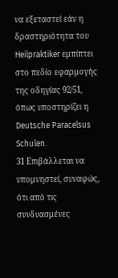να εξεταστεί εάν η δραστηριότητα του Heilpraktiker εμπίπτει στο πεδίο εφαρμογής της οδηγίας 92/51, όπως υποστηρίζει η Deutsche Paracelsus Schulen.
31 Επιβάλλεται να υπομνηστεί, συναφώς, ότι από τις συνδυασμένες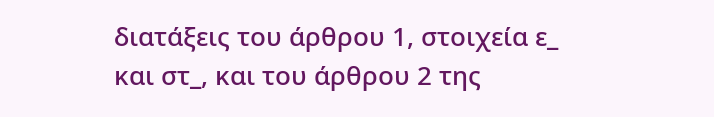διατάξεις του άρθρου 1, στοιχεία ε_ και στ_, και του άρθρου 2 της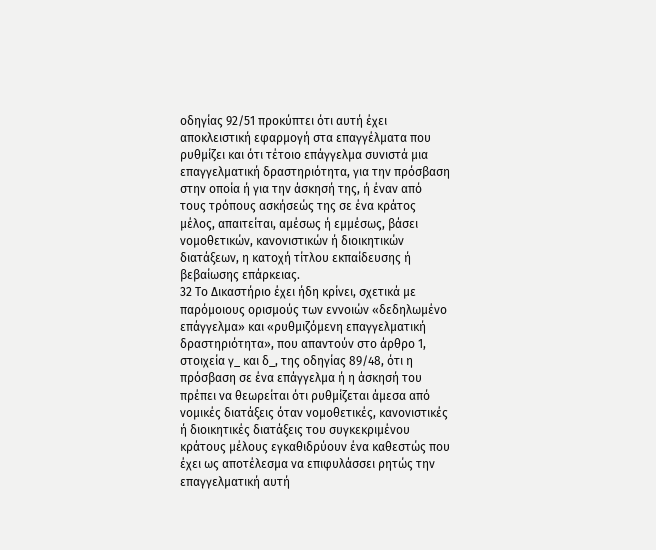οδηγίας 92/51 προκύπτει ότι αυτή έχει αποκλειστική εφαρμογή στα επαγγέλματα που ρυθμίζει και ότι τέτοιο επάγγελμα συνιστά μια επαγγελματική δραστηριότητα, για την πρόσβαση στην οποία ή για την άσκησή της, ή έναν από τους τρόπους ασκήσεώς της σε ένα κράτος μέλος, απαιτείται, αμέσως ή εμμέσως, βάσει νομοθετικών, κανονιστικών ή διοικητικών διατάξεων, η κατοχή τίτλου εκπαίδευσης ή βεβαίωσης επάρκειας.
32 Το Δικαστήριο έχει ήδη κρίνει, σχετικά με παρόμοιους ορισμούς των εννοιών «δεδηλωμένο επάγγελμα» και «ρυθμιζόμενη επαγγελματική δραστηριότητα», που απαντούν στο άρθρο 1, στοιχεία γ_ και δ_, της οδηγίας 89/48, ότι η πρόσβαση σε ένα επάγγελμα ή η άσκησή του πρέπει να θεωρείται ότι ρυθμίζεται άμεσα από νομικές διατάξεις όταν νομοθετικές, κανονιστικές ή διοικητικές διατάξεις του συγκεκριμένου κράτους μέλους εγκαθιδρύουν ένα καθεστώς που έχει ως αποτέλεσμα να επιφυλάσσει ρητώς την επαγγελματική αυτή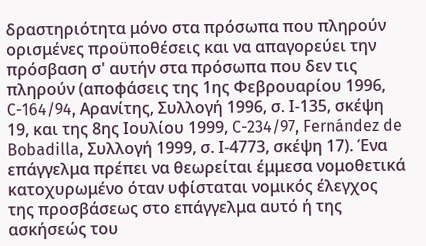δραστηριότητα μόνο στα πρόσωπα που πληρούν ορισμένες προϋποθέσεις και να απαγορεύει την πρόσβαση σ' αυτήν στα πρόσωπα που δεν τις πληρούν (αποφάσεις της 1ης Φεβρουαρίου 1996, C-164/94, Αρανίτης, Συλλογή 1996, σ. Ι-135, σκέψη 19, και της 8ης Ιουλίου 1999, C-234/97, Fernández de Bobadilla, Συλλογή 1999, σ. Ι-4773, σκέψη 17). Ένα επάγγελμα πρέπει να θεωρείται έμμεσα νομοθετικά κατοχυρωμένο όταν υφίσταται νομικός έλεγχος της προσβάσεως στο επάγγελμα αυτό ή της ασκήσεώς του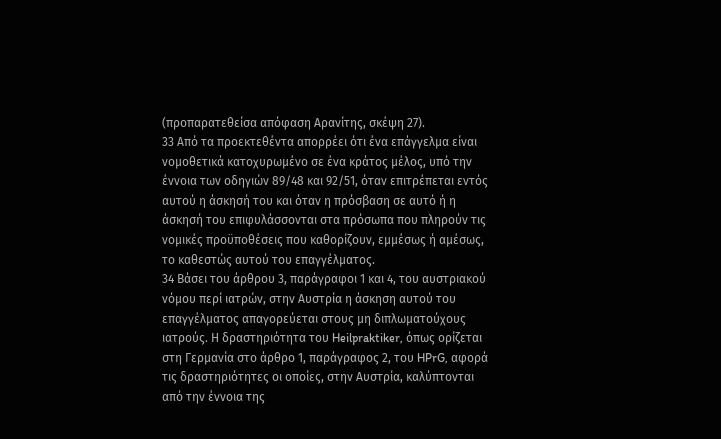(προπαρατεθείσα απόφαση Αρανίτης, σκέψη 27).
33 Από τα προεκτεθέντα απορρέει ότι ένα επάγγελμα είναι νομοθετικά κατοχυρωμένο σε ένα κράτος μέλος, υπό την έννοια των οδηγιών 89/48 και 92/51, όταν επιτρέπεται εντός αυτού η άσκησή του και όταν η πρόσβαση σε αυτό ή η άσκησή του επιφυλάσσονται στα πρόσωπα που πληρούν τις νομικές προϋποθέσεις που καθορίζουν, εμμέσως ή αμέσως, το καθεστώς αυτού του επαγγέλματος.
34 Βάσει του άρθρου 3, παράγραφοι 1 και 4, του αυστριακού νόμου περί ιατρών, στην Αυστρία η άσκηση αυτού του επαγγέλματος απαγορεύεται στους μη διπλωματούχους ιατρούς. Η δραστηριότητα του Heilpraktiker, όπως ορίζεται στη Γερμανία στο άρθρο 1, παράγραφος 2, του HPrG, αφορά τις δραστηριότητες οι οποίες, στην Αυστρία, καλύπτονται από την έννοια της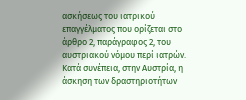ασκήσεως του ιατρικού επαγγέλματος που ορίζεται στο άρθρο 2, παράγραφος 2, του αυστριακού νόμου περί ιατρών. Κατά συνέπεια, στην Αυστρία, η άσκηση των δραστηριοτήτων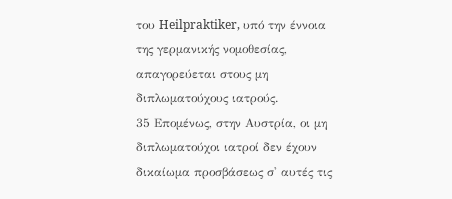του Heilpraktiker, υπό την έννοια της γερμανικής νομοθεσίας, απαγορεύεται στους μη διπλωματούχους ιατρούς.
35 Επομένως, στην Αυστρία, οι μη διπλωματούχοι ιατροί δεν έχουν δικαίωμα προσβάσεως σ' αυτές τις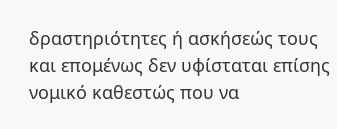δραστηριότητες ή ασκήσεώς τους και επομένως δεν υφίσταται επίσης νομικό καθεστώς που να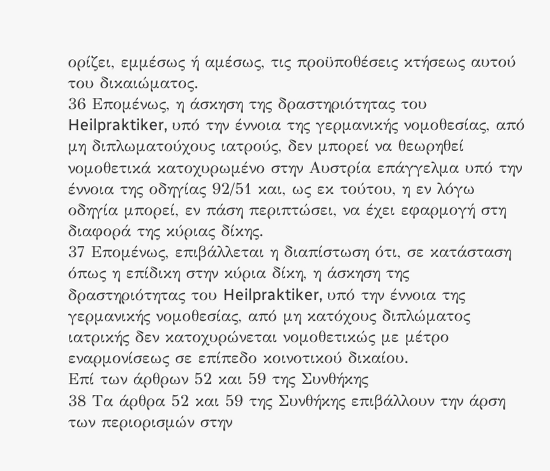ορίζει, εμμέσως ή αμέσως, τις προϋποθέσεις κτήσεως αυτού του δικαιώματος.
36 Επομένως, η άσκηση της δραστηριότητας του Heilpraktiker, υπό την έννοια της γερμανικής νομοθεσίας, από μη διπλωματούχους ιατρούς, δεν μπορεί να θεωρηθεί νομοθετικά κατοχυρωμένο στην Αυστρία επάγγελμα υπό την έννοια της οδηγίας 92/51 και, ως εκ τούτου, η εν λόγω οδηγία μπορεί, εν πάση περιπτώσει, να έχει εφαρμογή στη διαφορά της κύριας δίκης.
37 Επομένως, επιβάλλεται η διαπίστωση ότι, σε κατάσταση όπως η επίδικη στην κύρια δίκη, η άσκηση της δραστηριότητας του Heilpraktiker, υπό την έννοια της γερμανικής νομοθεσίας, από μη κατόχους διπλώματος ιατρικής δεν κατοχυρώνεται νομοθετικώς με μέτρο εναρμονίσεως σε επίπεδο κοινοτικού δικαίου.
Επί των άρθρων 52 και 59 της Συνθήκης
38 Τα άρθρα 52 και 59 της Συνθήκης επιβάλλουν την άρση των περιορισμών στην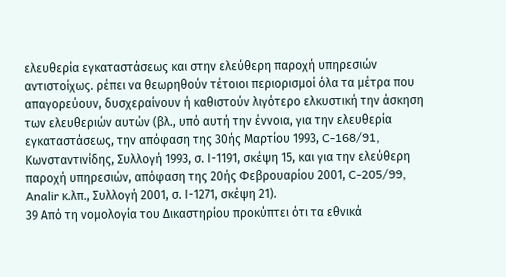ελευθερία εγκαταστάσεως και στην ελεύθερη παροχή υπηρεσιών αντιστοίχως. ρέπει να θεωρηθούν τέτοιοι περιορισμοί όλα τα μέτρα που απαγορεύουν, δυσχεραίνουν ή καθιστούν λιγότερο ελκυστική την άσκηση των ελευθεριών αυτών (βλ., υπό αυτή την έννοια, για την ελευθερία εγκαταστάσεως, την απόφαση της 30ής Μαρτίου 1993, C-168/91, Κωνσταντινίδης, Συλλογή 1993, σ. Ι-1191, σκέψη 15, και για την ελεύθερη παροχή υπηρεσιών, απόφαση της 20ής Φεβρουαρίου 2001, C-205/99, Analir κ.λπ., Συλλογή 2001, σ. Ι-1271, σκέψη 21).
39 Από τη νομολογία του Δικαστηρίου προκύπτει ότι τα εθνικά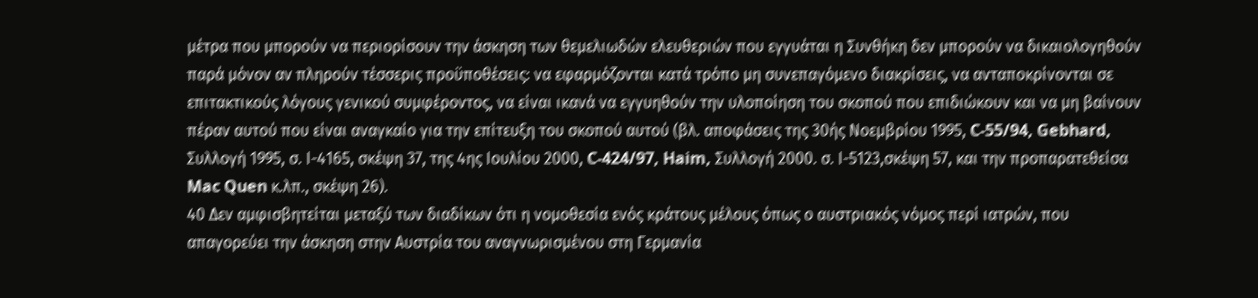μέτρα που μπορούν να περιορίσουν την άσκηση των θεμελιωδών ελευθεριών που εγγυάται η Συνθήκη δεν μπορούν να δικαιολογηθούν παρά μόνον αν πληρούν τέσσερις προϋποθέσεις: να εφαρμόζονται κατά τρόπο μη συνεπαγόμενο διακρίσεις, να ανταποκρίνονται σε επιτακτικούς λόγους γενικού συμφέροντος, να είναι ικανά να εγγυηθούν την υλοποίηση του σκοπού που επιδιώκουν και να μη βαίνουν πέραν αυτού που είναι αναγκαίο για την επίτευξη του σκοπού αυτού (βλ. αποφάσεις της 30ής Νοεμβρίου 1995, C-55/94, Gebhard, Συλλογή 1995, σ. Ι-4165, σκέψη 37, της 4ης Ιουλίου 2000, C-424/97, Haim, Συλλογή 2000. σ. Ι-5123,σκέψη 57, και την προπαρατεθείσα Mac Quen κ.λπ., σκέψη 26).
40 Δεν αμφισβητείται μεταξύ των διαδίκων ότι η νομοθεσία ενός κράτους μέλους όπως ο αυστριακός νόμος περί ιατρών, που απαγορεύει την άσκηση στην Αυστρία του αναγνωρισμένου στη Γερμανία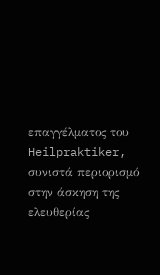επαγγέλματος του Heilpraktiker, συνιστά περιορισμό στην άσκηση της ελευθερίας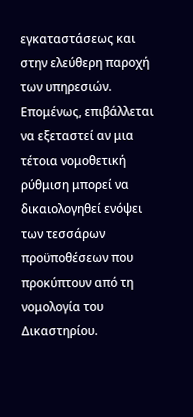εγκαταστάσεως και στην ελεύθερη παροχή των υπηρεσιών. Επομένως, επιβάλλεται να εξεταστεί αν μια τέτοια νομοθετική ρύθμιση μπορεί να δικαιολογηθεί ενόψει των τεσσάρων προϋποθέσεων που προκύπτουν από τη νομολογία του Δικαστηρίου.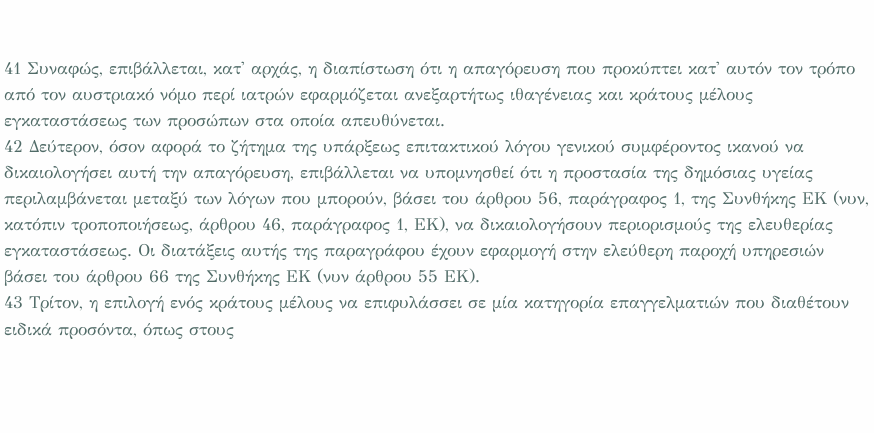41 Συναφώς, επιβάλλεται, κατ' αρχάς, η διαπίστωση ότι η απαγόρευση που προκύπτει κατ' αυτόν τον τρόπο από τον αυστριακό νόμο περί ιατρών εφαρμόζεται ανεξαρτήτως ιθαγένειας και κράτους μέλους εγκαταστάσεως των προσώπων στα οποία απευθύνεται.
42 Δεύτερον, όσον αφορά το ζήτημα της υπάρξεως επιτακτικού λόγου γενικού συμφέροντος ικανού να δικαιολογήσει αυτή την απαγόρευση, επιβάλλεται να υπομνησθεί ότι η προστασία της δημόσιας υγείας περιλαμβάνεται μεταξύ των λόγων που μπορούν, βάσει του άρθρου 56, παράγραφος 1, της Συνθήκης ΕΚ (νυν, κατόπιν τροποποιήσεως, άρθρου 46, παράγραφος 1, ΕΚ), να δικαιολογήσουν περιορισμούς της ελευθερίας εγκαταστάσεως. Οι διατάξεις αυτής της παραγράφου έχουν εφαρμογή στην ελεύθερη παροχή υπηρεσιών βάσει του άρθρου 66 της Συνθήκης ΕΚ (νυν άρθρου 55 ΕΚ).
43 Τρίτον, η επιλογή ενός κράτους μέλους να επιφυλάσσει σε μία κατηγορία επαγγελματιών που διαθέτουν ειδικά προσόντα, όπως στους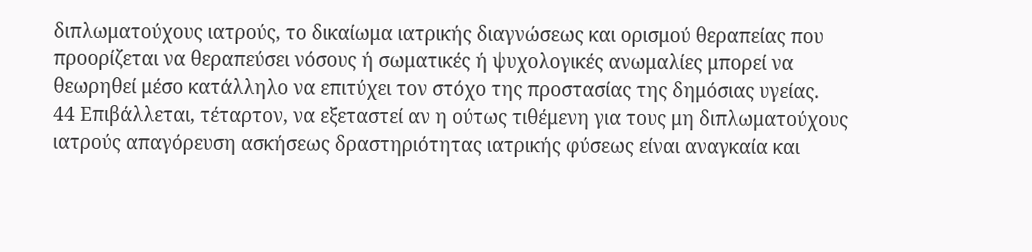διπλωματούχους ιατρούς, το δικαίωμα ιατρικής διαγνώσεως και ορισμού θεραπείας που προορίζεται να θεραπεύσει νόσους ή σωματικές ή ψυχολογικές ανωμαλίες μπορεί να θεωρηθεί μέσο κατάλληλο να επιτύχει τον στόχο της προστασίας της δημόσιας υγείας.
44 Επιβάλλεται, τέταρτον, να εξεταστεί αν η ούτως τιθέμενη για τους μη διπλωματούχους ιατρούς απαγόρευση ασκήσεως δραστηριότητας ιατρικής φύσεως είναι αναγκαία και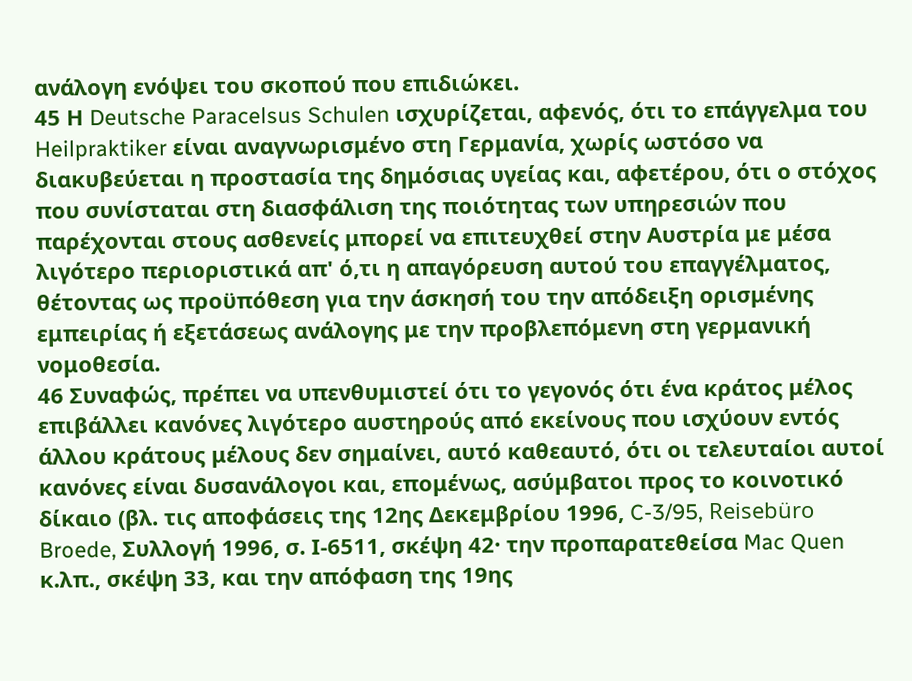ανάλογη ενόψει του σκοπού που επιδιώκει.
45 Η Deutsche Paracelsus Schulen ισχυρίζεται, αφενός, ότι το επάγγελμα του Heilpraktiker είναι αναγνωρισμένο στη Γερμανία, χωρίς ωστόσο να διακυβεύεται η προστασία της δημόσιας υγείας και, αφετέρου, ότι ο στόχος που συνίσταται στη διασφάλιση της ποιότητας των υπηρεσιών που παρέχονται στους ασθενείς μπορεί να επιτευχθεί στην Αυστρία με μέσα λιγότερο περιοριστικά απ' ό,τι η απαγόρευση αυτού του επαγγέλματος, θέτοντας ως προϋπόθεση για την άσκησή του την απόδειξη ορισμένης εμπειρίας ή εξετάσεως ανάλογης με την προβλεπόμενη στη γερμανική νομοθεσία.
46 Συναφώς, πρέπει να υπενθυμιστεί ότι το γεγονός ότι ένα κράτος μέλος επιβάλλει κανόνες λιγότερο αυστηρούς από εκείνους που ισχύουν εντός άλλου κράτους μέλους δεν σημαίνει, αυτό καθεαυτό, ότι οι τελευταίοι αυτοί κανόνες είναι δυσανάλογοι και, επομένως, ασύμβατοι προς το κοινοτικό δίκαιο (βλ. τις αποφάσεις της 12ης Δεκεμβρίου 1996, C-3/95, Reisebüro Broede, Συλλογή 1996, σ. Ι-6511, σκέψη 42· την προπαρατεθείσα Mac Quen κ.λπ., σκέψη 33, και την απόφαση της 19ης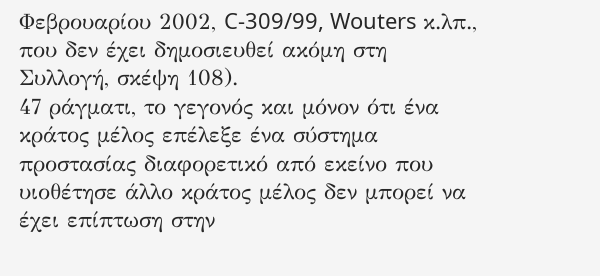Φεβρουαρίου 2002, C-309/99, Wouters κ.λπ., που δεν έχει δημοσιευθεί ακόμη στη Συλλογή, σκέψη 108).
47 ράγματι, το γεγονός και μόνον ότι ένα κράτος μέλος επέλεξε ένα σύστημα προστασίας διαφορετικό από εκείνο που υιοθέτησε άλλο κράτος μέλος δεν μπορεί να έχει επίπτωση στην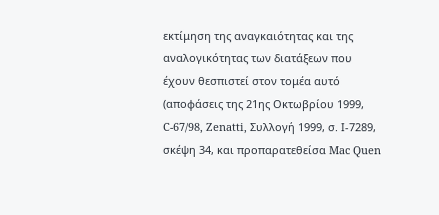εκτίμηση της αναγκαιότητας και της αναλογικότητας των διατάξεων που έχουν θεσπιστεί στον τομέα αυτό (αποφάσεις της 21ης Οκτωβρίου 1999, C-67/98, Zenatti, Συλλογή 1999, σ. Ι-7289, σκέψη 34, και προπαρατεθείσα Mac Quen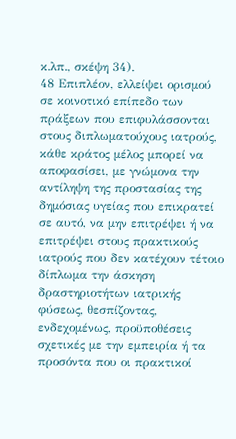κ.λπ., σκέψη 34).
48 Επιπλέον, ελλείψει ορισμού σε κοινοτικό επίπεδο των πράξεων που επιφυλάσσονται στους διπλωματούχους ιατρούς, κάθε κράτος μέλος μπορεί να αποφασίσει, με γνώμονα την αντίληψη της προστασίας της δημόσιας υγείας που επικρατεί σε αυτό, να μην επιτρέψει ή να επιτρέψει στους πρακτικούς ιατρούς που δεν κατέχουν τέτοιο δίπλωμα την άσκηση δραστηριοτήτων ιατρικής φύσεως, θεσπίζοντας, ενδεχομένως, προϋποθέσεις σχετικές με την εμπειρία ή τα προσόντα που οι πρακτικοί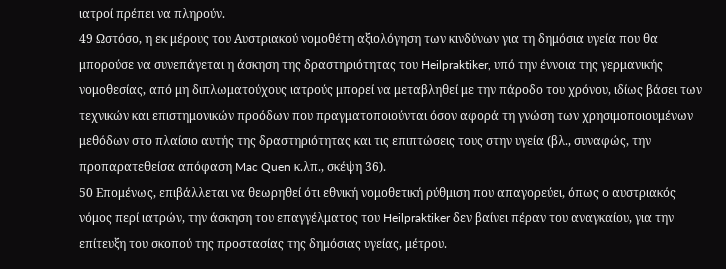ιατροί πρέπει να πληρούν.
49 Ωστόσο, η εκ μέρους του Αυστριακού νομοθέτη αξιολόγηση των κινδύνων για τη δημόσια υγεία που θα μπορούσε να συνεπάγεται η άσκηση της δραστηριότητας του Heilpraktiker, υπό την έννοια της γερμανικής νομοθεσίας, από μη διπλωματούχους ιατρούς μπορεί να μεταβληθεί με την πάροδο του χρόνου, ιδίως βάσει των τεχνικών και επιστημονικών προόδων που πραγματοποιούνται όσον αφορά τη γνώση των χρησιμοποιουμένων μεθόδων στο πλαίσιο αυτής της δραστηριότητας και τις επιπτώσεις τους στην υγεία (βλ., συναφώς, την προπαρατεθείσα απόφαση Mac Quen κ.λπ., σκέψη 36).
50 Επομένως, επιβάλλεται να θεωρηθεί ότι εθνική νομοθετική ρύθμιση που απαγορεύει, όπως ο αυστριακός νόμος περί ιατρών, την άσκηση του επαγγέλματος του Heilpraktiker δεν βαίνει πέραν του αναγκαίου, για την επίτευξη του σκοπού της προστασίας της δημόσιας υγείας, μέτρου.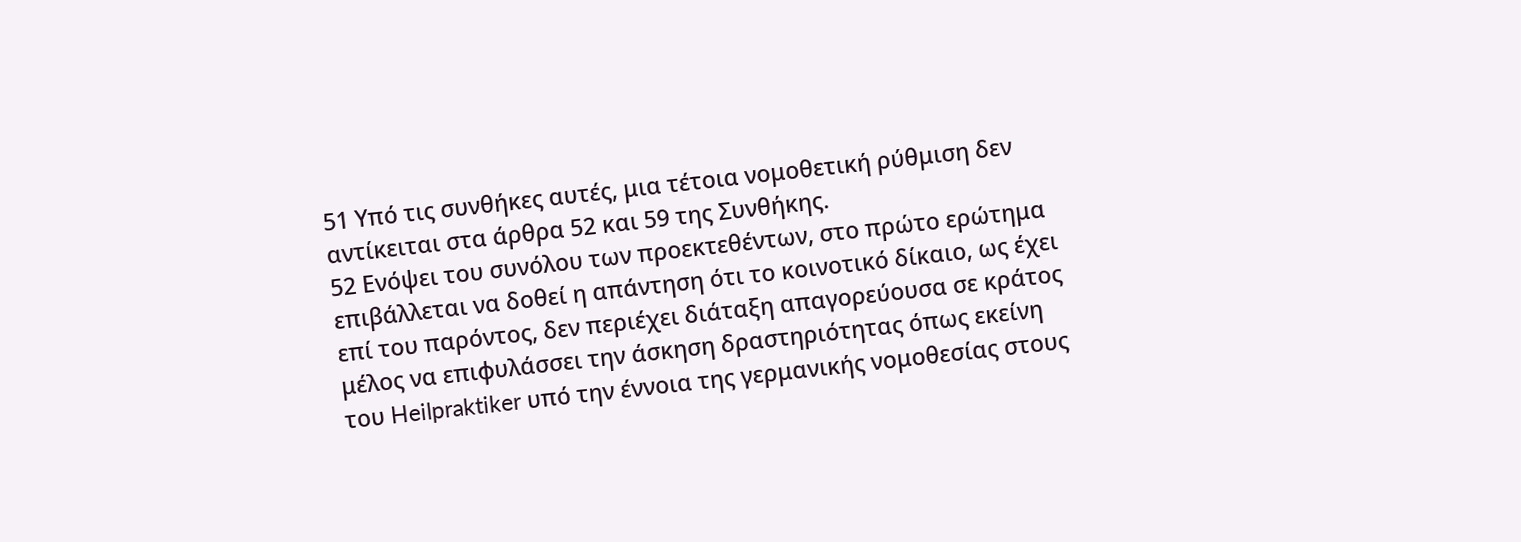51 Υπό τις συνθήκες αυτές, μια τέτοια νομοθετική ρύθμιση δεν αντίκειται στα άρθρα 52 και 59 της Συνθήκης.
52 Ενόψει του συνόλου των προεκτεθέντων, στο πρώτο ερώτημα επιβάλλεται να δοθεί η απάντηση ότι το κοινοτικό δίκαιο, ως έχει επί του παρόντος, δεν περιέχει διάταξη απαγορεύουσα σε κράτος μέλος να επιφυλάσσει την άσκηση δραστηριότητας όπως εκείνη του Heilpraktiker υπό την έννοια της γερμανικής νομοθεσίας στους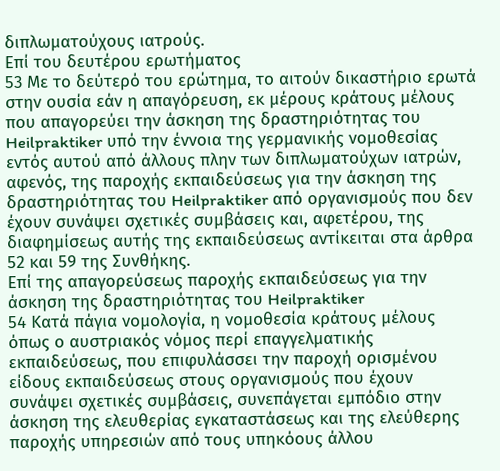διπλωματούχους ιατρούς.
Επί του δευτέρου ερωτήματος
53 Με το δεύτερό του ερώτημα, το αιτούν δικαστήριο ερωτά στην ουσία εάν η απαγόρευση, εκ μέρους κράτους μέλους που απαγορεύει την άσκηση της δραστηριότητας του Heilpraktiker υπό την έννοια της γερμανικής νομοθεσίας εντός αυτού από άλλους πλην των διπλωματούχων ιατρών, αφενός, της παροχής εκπαιδεύσεως για την άσκηση της δραστηριότητας του Heilpraktiker από οργανισμούς που δεν έχουν συνάψει σχετικές συμβάσεις και, αφετέρου, της διαφημίσεως αυτής της εκπαιδεύσεως αντίκειται στα άρθρα 52 και 59 της Συνθήκης.
Επί της απαγορεύσεως παροχής εκπαιδεύσεως για την άσκηση της δραστηριότητας του Heilpraktiker
54 Κατά πάγια νομολογία, η νομοθεσία κράτους μέλους όπως ο αυστριακός νόμος περί επαγγελματικής εκπαιδεύσεως, που επιφυλάσσει την παροχή ορισμένου είδους εκπαιδεύσεως στους οργανισμούς που έχουν συνάψει σχετικές συμβάσεις, συνεπάγεται εμπόδιο στην άσκηση της ελευθερίας εγκαταστάσεως και της ελεύθερης παροχής υπηρεσιών από τους υπηκόους άλλου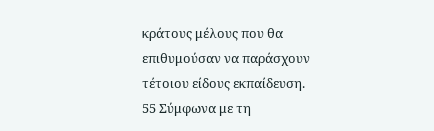κράτους μέλους που θα επιθυμούσαν να παράσχουν τέτοιου είδους εκπαίδευση.
55 Σύμφωνα με τη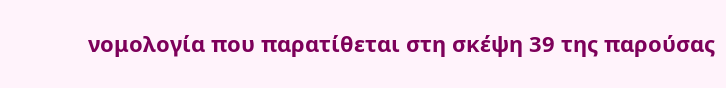νομολογία που παρατίθεται στη σκέψη 39 της παρούσας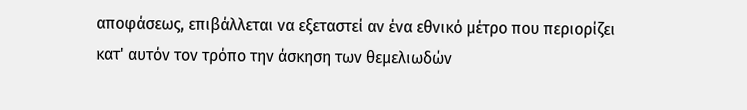αποφάσεως, επιβάλλεται να εξεταστεί αν ένα εθνικό μέτρο που περιορίζει κατ' αυτόν τον τρόπο την άσκηση των θεμελιωδών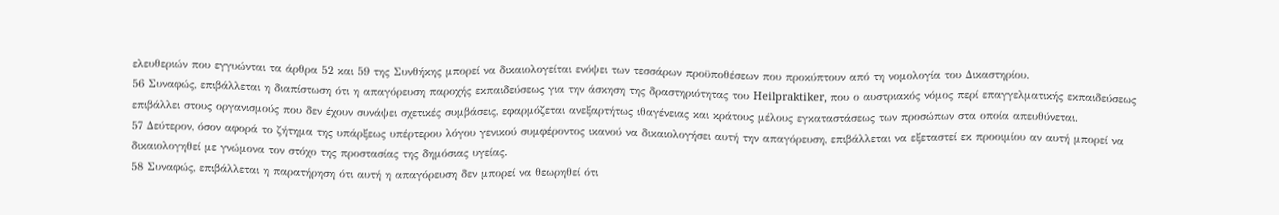ελευθεριών που εγγυώνται τα άρθρα 52 και 59 της Συνθήκης μπορεί να δικαιολογείται ενόψει των τεσσάρων προϋποθέσεων που προκύπτουν από τη νομολογία του Δικαστηρίου.
56 Συναφώς, επιβάλλεται η διαπίστωση ότι η απαγόρευση παροχής εκπαιδεύσεως για την άσκηση της δραστηριότητας του Heilpraktiker, που ο αυστριακός νόμος περί επαγγελματικής εκπαιδεύσεως επιβάλλει στους οργανισμούς που δεν έχουν συνάψει σχετικές συμβάσεις, εφαρμόζεται ανεξαρτήτως ιθαγένειας και κράτους μέλους εγκαταστάσεως των προσώπων στα οποία απευθύνεται.
57 Δεύτερον, όσον αφορά το ζήτημα της υπάρξεως υπέρτερου λόγου γενικού συμφέροντος ικανού να δικαιολογήσει αυτή την απαγόρευση, επιβάλλεται να εξεταστεί εκ προοιμίου αν αυτή μπορεί να δικαιολογηθεί με γνώμονα τον στόχο της προστασίας της δημόσιας υγείας.
58 Συναφώς, επιβάλλεται η παρατήρηση ότι αυτή η απαγόρευση δεν μπορεί να θεωρηθεί ότι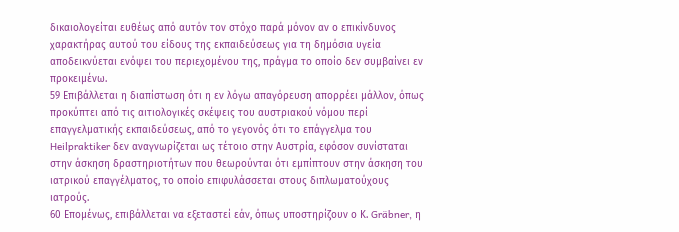δικαιολογείται ευθέως από αυτόν τον στόχο παρά μόνον αν ο επικίνδυνος χαρακτήρας αυτού του είδους της εκπαιδεύσεως για τη δημόσια υγεία αποδεικνύεται ενόψει του περιεχομένου της, πράγμα το οποίο δεν συμβαίνει εν προκειμένω.
59 Επιβάλλεται η διαπίστωση ότι η εν λόγω απαγόρευση απορρέει μάλλον, όπως προκύπτει από τις αιτιολογικές σκέψεις του αυστριακού νόμου περί επαγγελματικής εκπαιδεύσεως, από το γεγονός ότι το επάγγελμα του Heilpraktiker δεν αναγνωρίζεται ως τέτοιο στην Αυστρία, εφόσον συνίσταται στην άσκηση δραστηριοτήτων που θεωρούνται ότι εμπίπτουν στην άσκηση του ιατρικού επαγγέλματος, το οποίο επιφυλάσσεται στους διπλωματούχους ιατρούς.
60 Επομένως, επιβάλλεται να εξεταστεί εάν, όπως υποστηρίζουν ο Κ. Gräbner, η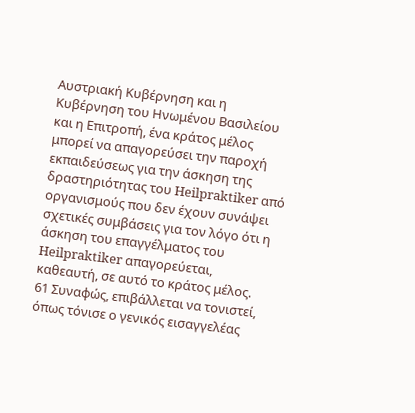Αυστριακή Κυβέρνηση και η Κυβέρνηση του Ηνωμένου Βασιλείου και η Επιτροπή, ένα κράτος μέλος μπορεί να απαγορεύσει την παροχή εκπαιδεύσεως για την άσκηση της δραστηριότητας του Heilpraktiker από οργανισμούς που δεν έχουν συνάψει σχετικές συμβάσεις για τον λόγο ότι η άσκηση του επαγγέλματος του Heilpraktiker απαγορεύεται, καθεαυτή, σε αυτό το κράτος μέλος.
61 Συναφώς, επιβάλλεται να τονιστεί, όπως τόνισε ο γενικός εισαγγελέας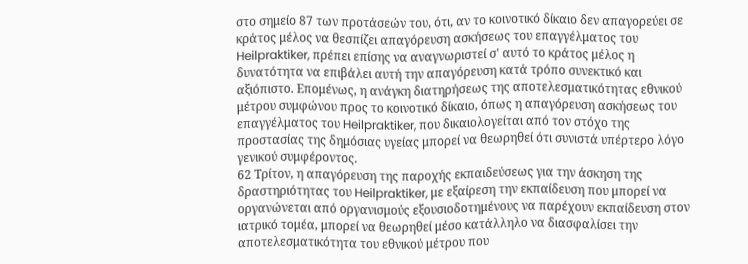στο σημείο 87 των προτάσεών του, ότι, αν το κοινοτικό δίκαιο δεν απαγορεύει σε κράτος μέλος να θεσπίζει απαγόρευση ασκήσεως του επαγγέλματος του Heilpraktiker, πρέπει επίσης να αναγνωριστεί σ' αυτό το κράτος μέλος η δυνατότητα να επιβάλει αυτή την απαγόρευση κατά τρόπο συνεκτικό και αξιόπιστο. Επομένως, η ανάγκη διατηρήσεως της αποτελεσματικότητας εθνικού μέτρου συμφώνου προς το κοινοτικό δίκαιο, όπως η απαγόρευση ασκήσεως του επαγγέλματος του Heilpraktiker, που δικαιολογείται από τον στόχο της προστασίας της δημόσιας υγείας μπορεί να θεωρηθεί ότι συνιστά υπέρτερο λόγο γενικού συμφέροντος.
62 Τρίτον, η απαγόρευση της παροχής εκπαιδεύσεως για την άσκηση της δραστηριότητας του Heilpraktiker, με εξαίρεση την εκπαίδευση που μπορεί να οργανώνεται από οργανισμούς εξουσιοδοτημένους να παρέχουν εκπαίδευση στον ιατρικό τομέα, μπορεί να θεωρηθεί μέσο κατάλληλο να διασφαλίσει την αποτελεσματικότητα του εθνικού μέτρου που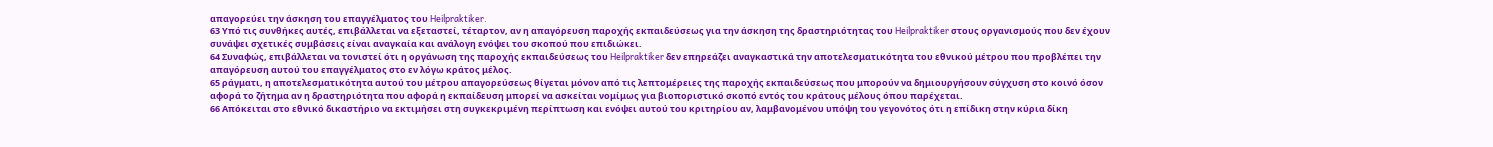απαγορεύει την άσκηση του επαγγέλματος του Heilpraktiker.
63 Υπό τις συνθήκες αυτές, επιβάλλεται να εξεταστεί, τέταρτον, αν η απαγόρευση παροχής εκπαιδεύσεως για την άσκηση της δραστηριότητας του Heilpraktiker στους οργανισμούς που δεν έχουν συνάψει σχετικές συμβάσεις είναι αναγκαία και ανάλογη ενόψει του σκοπού που επιδιώκει.
64 Συναφώς, επιβάλλεται να τονιστεί ότι η οργάνωση της παροχής εκπαιδεύσεως του Heilpraktiker δεν επηρεάζει αναγκαστικά την αποτελεσματικότητα του εθνικού μέτρου που προβλέπει την απαγόρευση αυτού του επαγγέλματος στο εν λόγω κράτος μέλος.
65 ράγματι, η αποτελεσματικότητα αυτού του μέτρου απαγορεύσεως θίγεται μόνον από τις λεπτομέρειες της παροχής εκπαιδεύσεως που μπορούν να δημιουργήσουν σύγχυση στο κοινό όσον αφορά το ζήτημα αν η δραστηριότητα που αφορά η εκπαίδευση μπορεί να ασκείται νομίμως για βιοποριστικό σκοπό εντός του κράτους μέλους όπου παρέχεται.
66 Απόκειται στο εθνικό δικαστήριο να εκτιμήσει στη συγκεκριμένη περίπτωση και ενόψει αυτού του κριτηρίου αν, λαμβανομένου υπόψη του γεγονότος ότι η επίδικη στην κύρια δίκη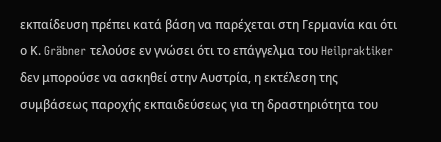εκπαίδευση πρέπει κατά βάση να παρέχεται στη Γερμανία και ότι ο Κ. Gräbner τελούσε εν γνώσει ότι το επάγγελμα του Heilpraktiker δεν μπορούσε να ασκηθεί στην Αυστρία, η εκτέλεση της συμβάσεως παροχής εκπαιδεύσεως για τη δραστηριότητα του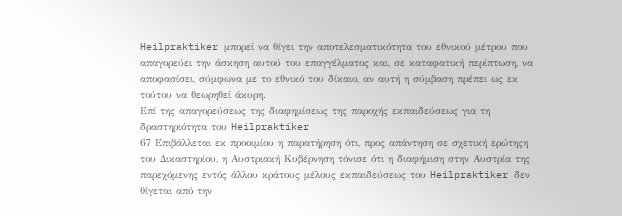Heilpraktiker μπορεί να θίγει την αποτελεσματικότητα του εθνικού μέτρου που απαγορεύει την άσκηση αυτού του επαγγέλματος και, σε καταφατική περίπτωση, να αποφασίσει, σύμφωνα με το εθνικό του δίκαιο, αν αυτή η σύμβαση πρέπει ως εκ τούτου να θεωρηθεί άκυρη.
Επί της απαγορεύσεως της διαφημίσεως της παροχής εκπαιδεύσεως για τη δραστηριότητα του Heilpraktiker
67 Επιβάλλεται εκ προοιμίου η παρατήρηση ότι, προς απάντηση σε σχετική ερώτηςη του Δικαστηρίου, η Αυστριακή Κυβέρνηση τόνισε ότι η διαφήμιση στην Αυστρία της παρεχόμενης εντός άλλου κράτους μέλους εκπαιδεύσεως του Heilpraktiker δεν θίγεται από την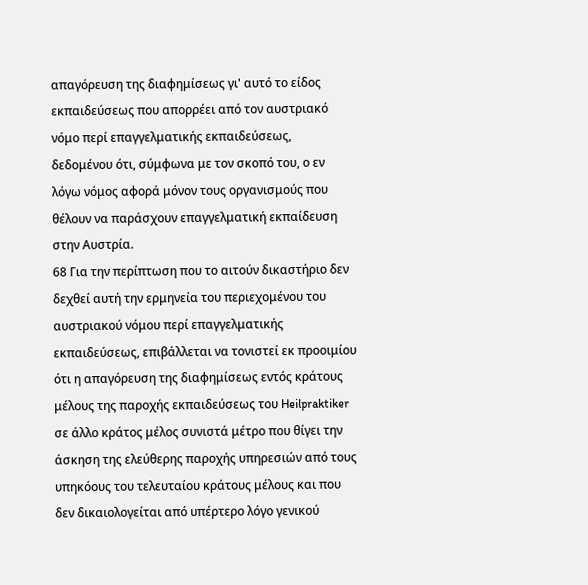απαγόρευση της διαφημίσεως γι' αυτό το είδος εκπαιδεύσεως που απορρέει από τον αυστριακό νόμο περί επαγγελματικής εκπαιδεύσεως, δεδομένου ότι, σύμφωνα με τον σκοπό του, ο εν λόγω νόμος αφορά μόνον τους οργανισμούς που θέλουν να παράσχουν επαγγελματική εκπαίδευση στην Αυστρία.
68 Για την περίπτωση που το αιτούν δικαστήριο δεν δεχθεί αυτή την ερμηνεία του περιεχομένου του αυστριακού νόμου περί επαγγελματικής εκπαιδεύσεως, επιβάλλεται να τονιστεί εκ προοιμίου ότι η απαγόρευση της διαφημίσεως εντός κράτους μέλους της παροχής εκπαιδεύσεως του Heilpraktiker σε άλλο κράτος μέλος συνιστά μέτρο που θίγει την άσκηση της ελεύθερης παροχής υπηρεσιών από τους υπηκόους του τελευταίου κράτους μέλους και που δεν δικαιολογείται από υπέρτερο λόγο γενικού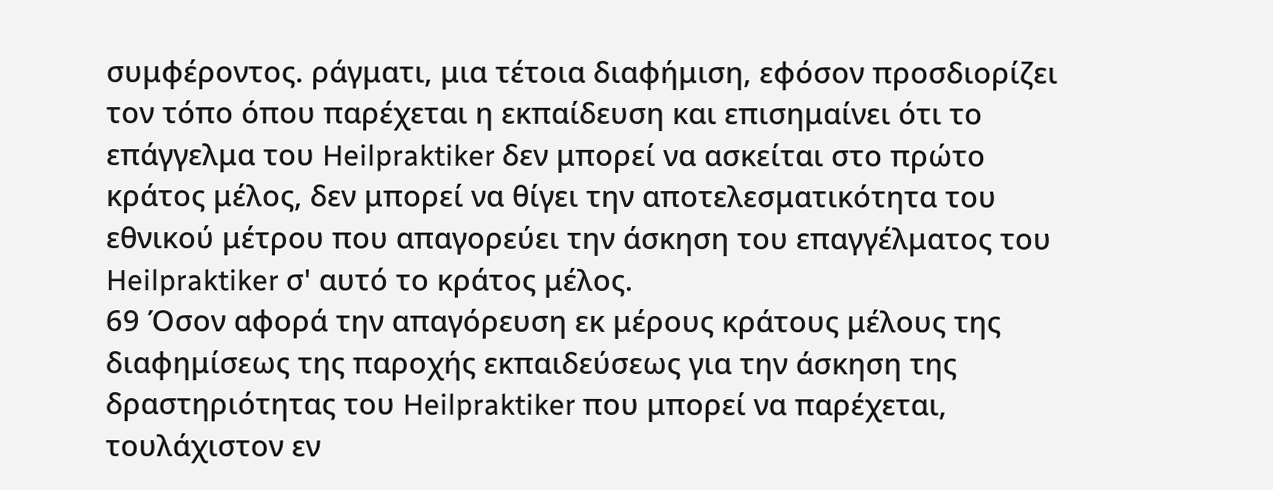συμφέροντος. ράγματι, μια τέτοια διαφήμιση, εφόσον προσδιορίζει τον τόπο όπου παρέχεται η εκπαίδευση και επισημαίνει ότι το επάγγελμα του Heilpraktiker δεν μπορεί να ασκείται στο πρώτο κράτος μέλος, δεν μπορεί να θίγει την αποτελεσματικότητα του εθνικού μέτρου που απαγορεύει την άσκηση του επαγγέλματος του Heilpraktiker σ' αυτό το κράτος μέλος.
69 Όσον αφορά την απαγόρευση εκ μέρους κράτους μέλους της διαφημίσεως της παροχής εκπαιδεύσεως για την άσκηση της δραστηριότητας του Heilpraktiker που μπορεί να παρέχεται, τουλάχιστον εν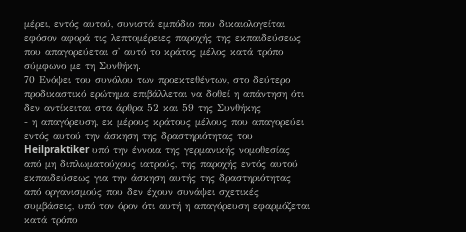μέρει, εντός αυτού, συνιστά εμπόδιο που δικαιολογείται εφόσον αφορά τις λεπτομέρειες παροχής της εκπαιδεύσεως που απαγορεύεται σ' αυτό το κράτος μέλος κατά τρόπο σύμφωνο με τη Συνθήκη.
70 Ενόψει του συνόλου των προεκτεθέντων, στο δεύτερο προδικαστικό ερώτημα επιβάλλεται να δοθεί η απάντηση ότι δεν αντίκειται στα άρθρα 52 και 59 της Συνθήκης
- η απαγόρευση, εκ μέρους κράτους μέλους που απαγορεύει εντός αυτού την άσκηση της δραστηριότητας του Heilpraktiker υπό την έννοια της γερμανικής νομοθεσίας από μη διπλωματούχους ιατρούς, της παροχής εντός αυτού εκπαιδεύσεως για την άσκηση αυτής της δραστηριότητας από οργανισμούς που δεν έχουν συνάψει σχετικές συμβάσεις, υπό τον όρον ότι αυτή η απαγόρευση εφαρμόζεται κατά τρόπο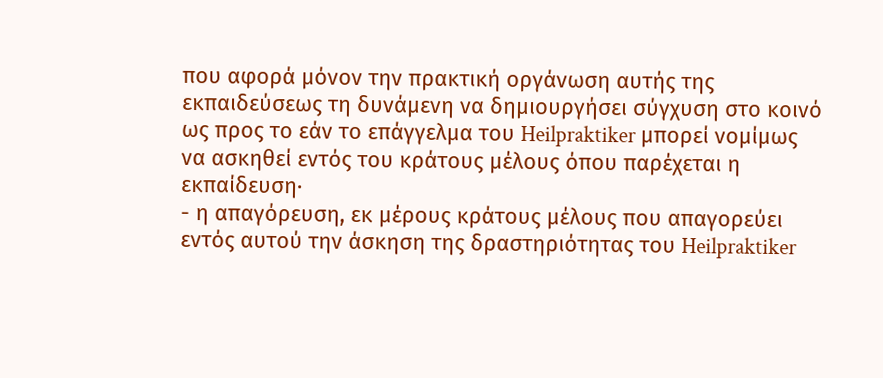που αφορά μόνον την πρακτική οργάνωση αυτής της εκπαιδεύσεως τη δυνάμενη να δημιουργήσει σύγχυση στο κοινό ως προς το εάν το επάγγελμα του Heilpraktiker μπορεί νομίμως να ασκηθεί εντός του κράτους μέλους όπου παρέχεται η εκπαίδευση·
- η απαγόρευση, εκ μέρους κράτους μέλους που απαγορεύει εντός αυτού την άσκηση της δραστηριότητας του Heilpraktiker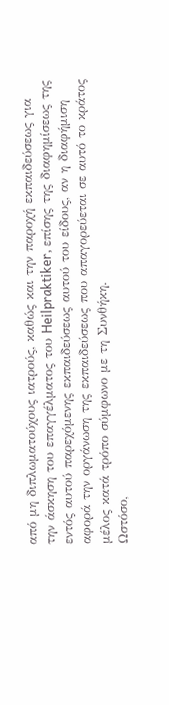από μη διπλωματούχους ιατρούς, καθώς και την παροχή εκπαιδεύσεως για την άσκηση του επαγγέλματος του Heilpraktiker, επίσης της διαφημίσεως της εντός αυτού παρεχόμενης εκπαιδεύσεως αυτού του είδους, αν η διαφήμιση αφορά την οργάνωση της εκπαιδεύσεως που απαγορεύεται σε αυτό το κράτος μέλος κατά τρόπο σύμφωνο με τη Συνθήκη.
Ωστόσο,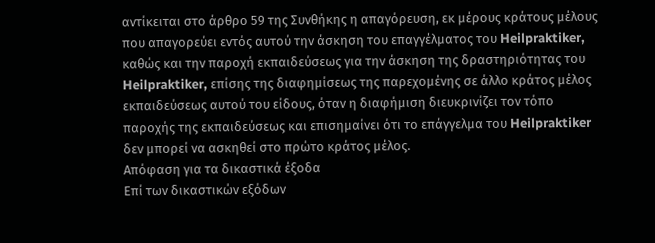αντίκειται στο άρθρο 59 της Συνθήκης η απαγόρευση, εκ μέρους κράτους μέλους που απαγορεύει εντός αυτού την άσκηση του επαγγέλματος του Heilpraktiker, καθώς και την παροχή εκπαιδεύσεως για την άσκηση της δραστηριότητας του Heilpraktiker, επίσης της διαφημίσεως της παρεχομένης σε άλλο κράτος μέλος εκπαιδεύσεως αυτού του είδους, όταν η διαφήμιση διευκρινίζει τον τόπο παροχής της εκπαιδεύσεως και επισημαίνει ότι το επάγγελμα του Heilpraktiker δεν μπορεί να ασκηθεί στο πρώτο κράτος μέλος.
Απόφαση για τα δικαστικά έξοδα
Επί των δικαστικών εξόδων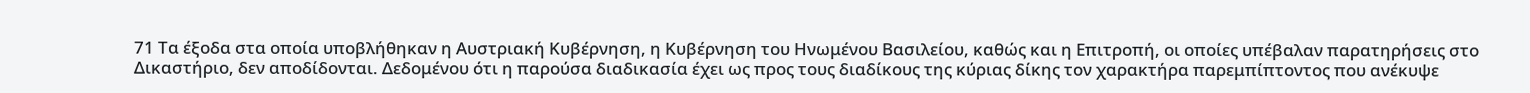71 Τα έξοδα στα οποία υποβλήθηκαν η Αυστριακή Κυβέρνηση, η Κυβέρνηση του Ηνωμένου Βασιλείου, καθώς και η Επιτροπή, οι οποίες υπέβαλαν παρατηρήσεις στο Δικαστήριο, δεν αποδίδονται. Δεδομένου ότι η παρούσα διαδικασία έχει ως προς τους διαδίκους της κύριας δίκης τον χαρακτήρα παρεμπίπτοντος που ανέκυψε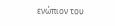ενώπιον του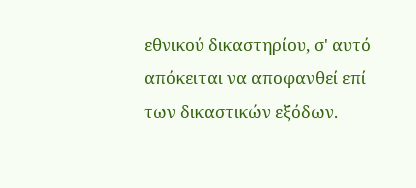εθνικού δικαστηρίου, σ' αυτό απόκειται να αποφανθεί επί των δικαστικών εξόδων.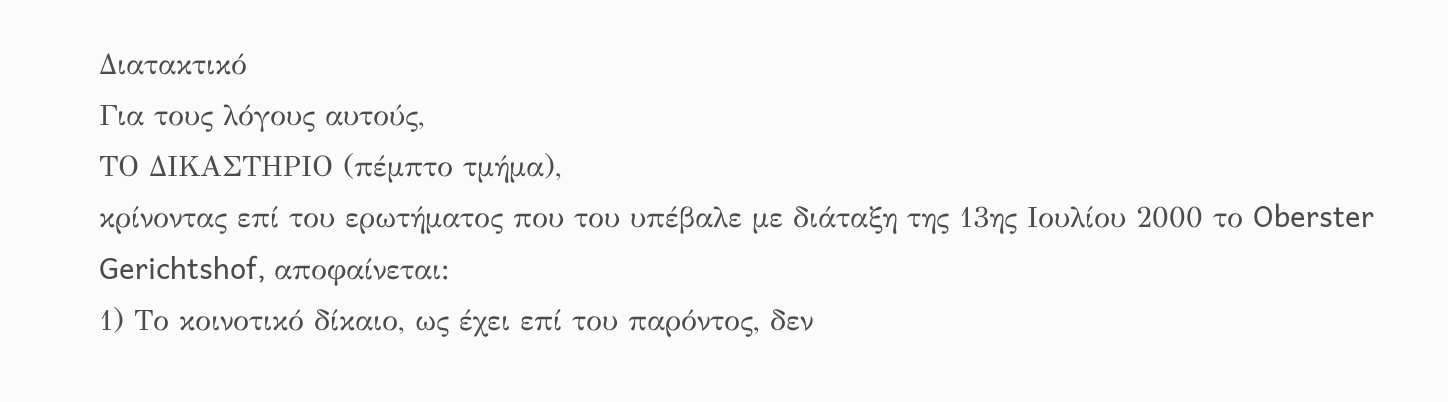Διατακτικό
Για τους λόγους αυτούς,
ΤΟ ΔΙΚΑΣΤΗΡΙΟ (πέμπτο τμήμα),
κρίνοντας επί του ερωτήματος που του υπέβαλε με διάταξη της 13ης Ιουλίου 2000 το Oberster Gerichtshof, αποφαίνεται:
1) Το κοινοτικό δίκαιο, ως έχει επί του παρόντος, δεν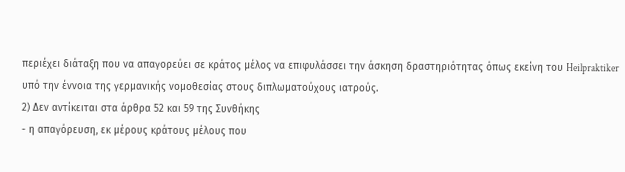περιέχει διάταξη που να απαγορεύει σε κράτος μέλος να επιφυλάσσει την άσκηση δραστηριότητας όπως εκείνη του Heilpraktiker υπό την έννοια της γερμανικής νομοθεσίας στους διπλωματούχους ιατρούς.
2) Δεν αντίκειται στα άρθρα 52 και 59 της Συνθήκης
- η απαγόρευση, εκ μέρους κράτους μέλους που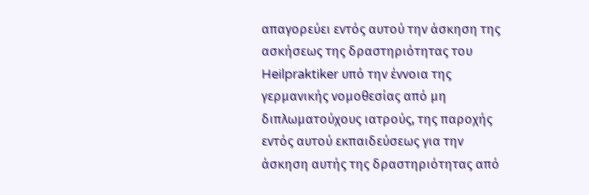απαγορεύει εντός αυτού την άσκηση της ασκήσεως της δραστηριότητας του Heilpraktiker υπό την έννοια της γερμανικής νομοθεσίας από μη διπλωματούχους ιατρούς, της παροχής εντός αυτού εκπαιδεύσεως για την άσκηση αυτής της δραστηριότητας από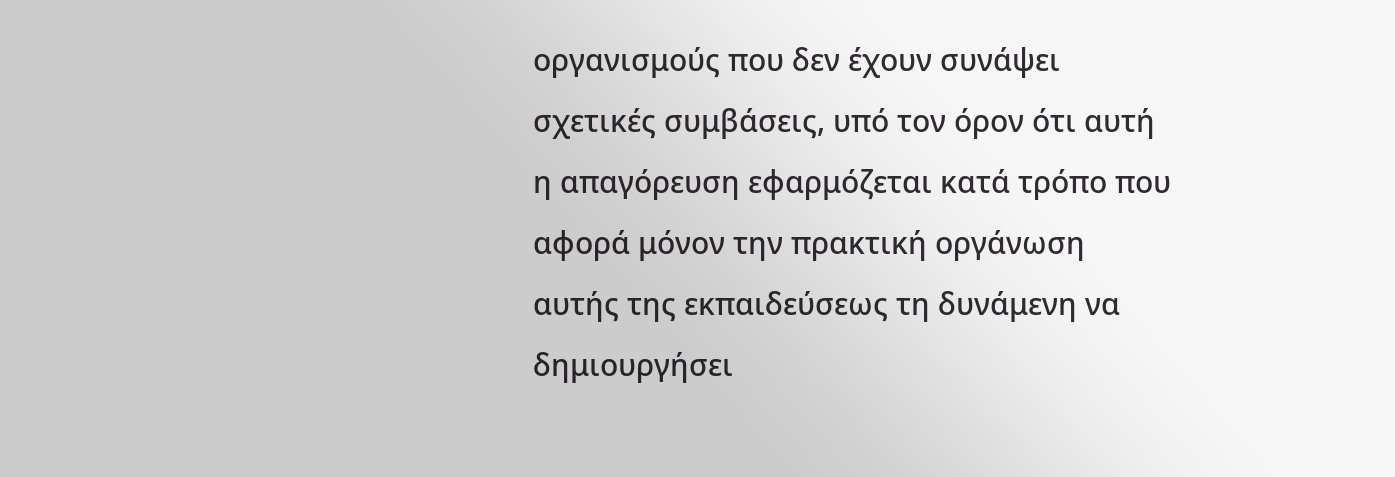οργανισμούς που δεν έχουν συνάψει σχετικές συμβάσεις, υπό τον όρον ότι αυτή η απαγόρευση εφαρμόζεται κατά τρόπο που αφορά μόνον την πρακτική οργάνωση αυτής της εκπαιδεύσεως τη δυνάμενη να δημιουργήσει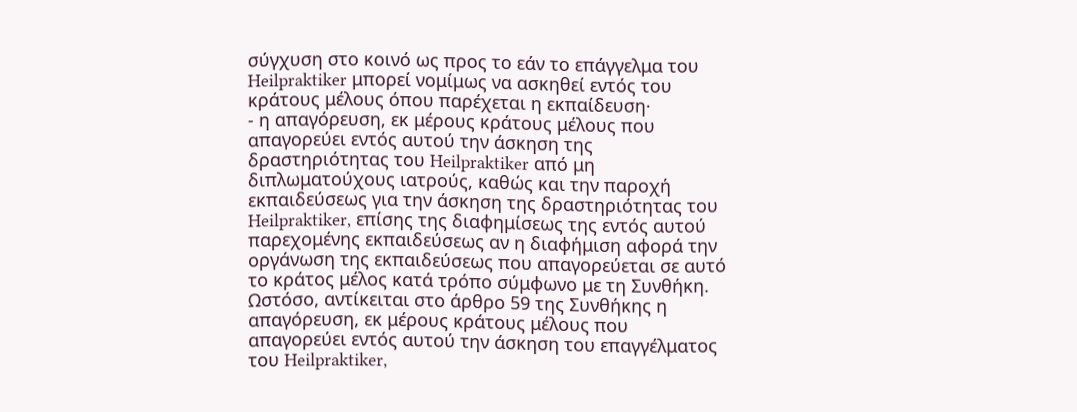σύγχυση στο κοινό ως προς το εάν το επάγγελμα του Heilpraktiker μπορεί νομίμως να ασκηθεί εντός του κράτους μέλους όπου παρέχεται η εκπαίδευση·
- η απαγόρευση, εκ μέρους κράτους μέλους που απαγορεύει εντός αυτού την άσκηση της δραστηριότητας του Heilpraktiker από μη διπλωματούχους ιατρούς, καθώς και την παροχή εκπαιδεύσεως για την άσκηση της δραστηριότητας του Heilpraktiker, επίσης της διαφημίσεως της εντός αυτού παρεχομένης εκπαιδεύσεως αν η διαφήμιση αφορά την οργάνωση της εκπαιδεύσεως που απαγορεύεται σε αυτό το κράτος μέλος κατά τρόπο σύμφωνο με τη Συνθήκη.
Ωστόσο, αντίκειται στο άρθρο 59 της Συνθήκης η απαγόρευση, εκ μέρους κράτους μέλους που απαγορεύει εντός αυτού την άσκηση του επαγγέλματος του Heilpraktiker,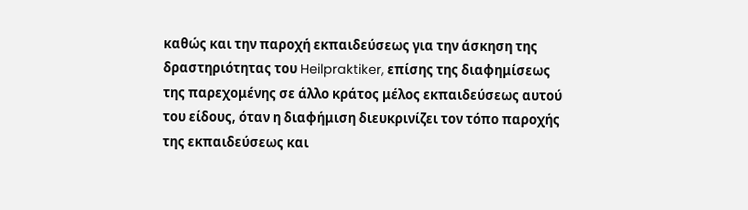καθώς και την παροχή εκπαιδεύσεως για την άσκηση της δραστηριότητας του Heilpraktiker, επίσης της διαφημίσεως της παρεχομένης σε άλλο κράτος μέλος εκπαιδεύσεως αυτού του είδους, όταν η διαφήμιση διευκρινίζει τον τόπο παροχής της εκπαιδεύσεως και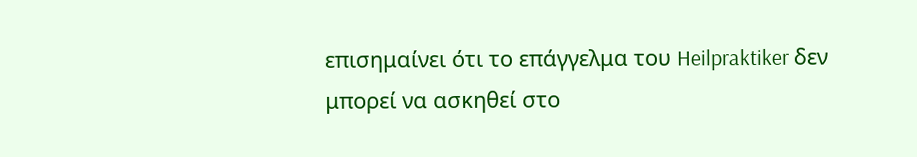επισημαίνει ότι το επάγγελμα του Heilpraktiker δεν μπορεί να ασκηθεί στο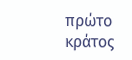πρώτο κράτος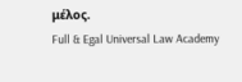μέλος.
Full & Egal Universal Law Academy